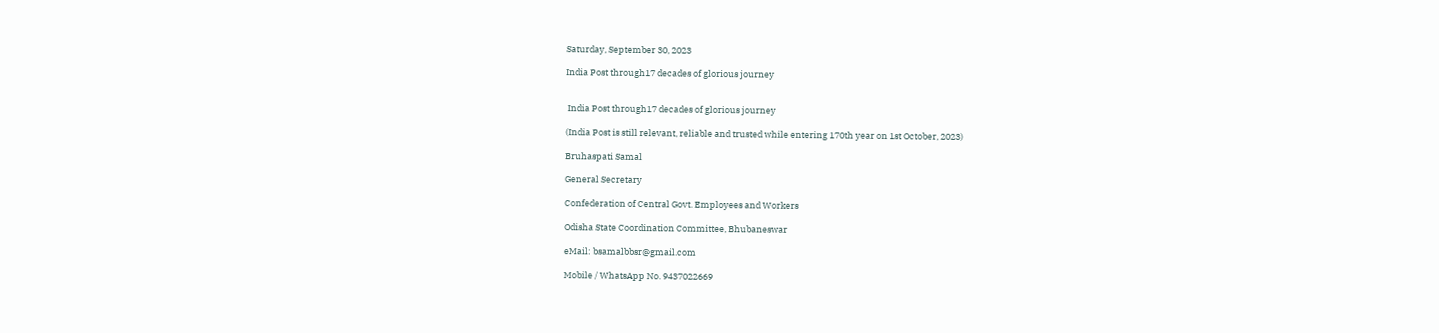Saturday, September 30, 2023

India Post through17 decades of glorious journey


 India Post through17 decades of glorious journey

(India Post is still relevant, reliable and trusted while entering 170th year on 1st October, 2023)

Bruhaspati Samal

General Secretary

Confederation of Central Govt. Employees and Workers

Odisha State Coordination Committee, Bhubaneswar

eMail: bsamalbbsr@gmail.com

Mobile / WhatsApp No. 9437022669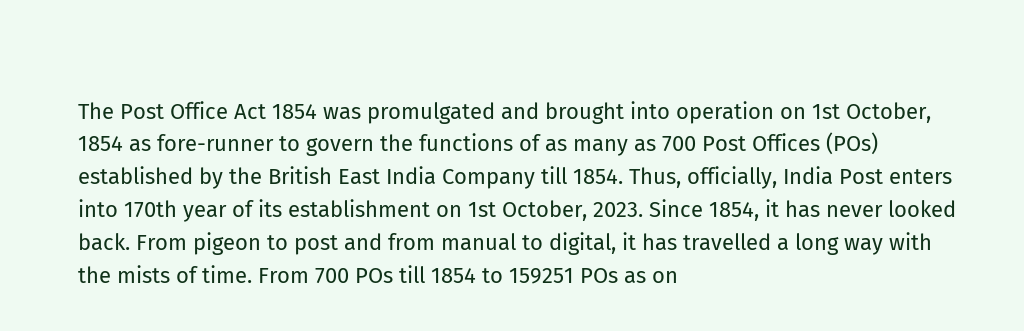The Post Office Act 1854 was promulgated and brought into operation on 1st October, 1854 as fore-runner to govern the functions of as many as 700 Post Offices (POs) established by the British East India Company till 1854. Thus, officially, India Post enters into 170th year of its establishment on 1st October, 2023. Since 1854, it has never looked back. From pigeon to post and from manual to digital, it has travelled a long way with the mists of time. From 700 POs till 1854 to 159251 POs as on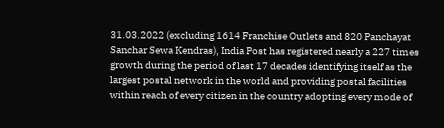31.03.2022 (excluding 1614 Franchise Outlets and 820 Panchayat Sanchar Sewa Kendras), India Post has registered nearly a 227 times growth during the period of last 17 decades identifying itself as the largest postal network in the world and providing postal facilities within reach of every citizen in the country adopting every mode of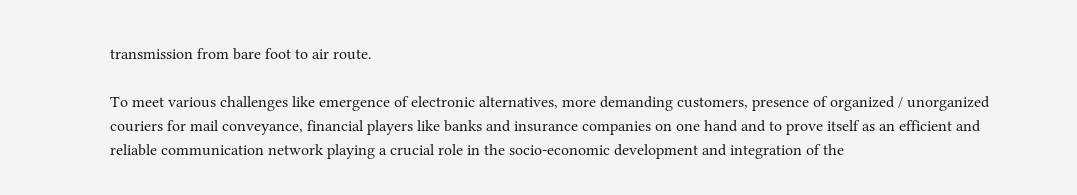transmission from bare foot to air route.

To meet various challenges like emergence of electronic alternatives, more demanding customers, presence of organized / unorganized couriers for mail conveyance, financial players like banks and insurance companies on one hand and to prove itself as an efficient and reliable communication network playing a crucial role in the socio-economic development and integration of the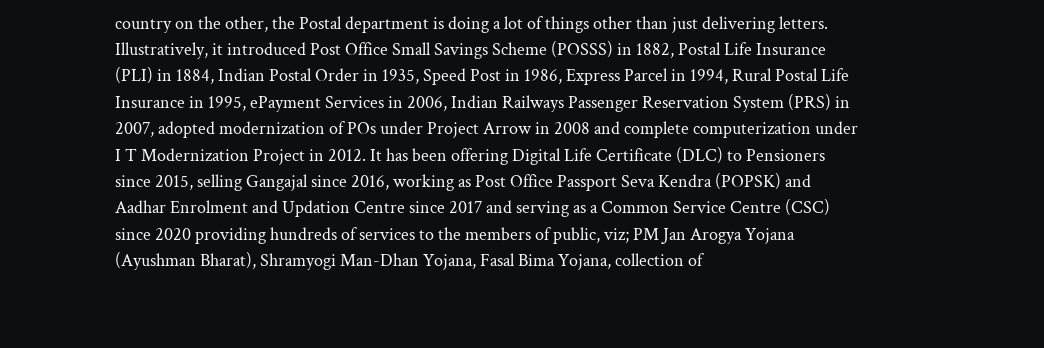country on the other, the Postal department is doing a lot of things other than just delivering letters. Illustratively, it introduced Post Office Small Savings Scheme (POSSS) in 1882, Postal Life Insurance (PLI) in 1884, Indian Postal Order in 1935, Speed Post in 1986, Express Parcel in 1994, Rural Postal Life Insurance in 1995, ePayment Services in 2006, Indian Railways Passenger Reservation System (PRS) in 2007, adopted modernization of POs under Project Arrow in 2008 and complete computerization under I T Modernization Project in 2012. It has been offering Digital Life Certificate (DLC) to Pensioners since 2015, selling Gangajal since 2016, working as Post Office Passport Seva Kendra (POPSK) and Aadhar Enrolment and Updation Centre since 2017 and serving as a Common Service Centre (CSC) since 2020 providing hundreds of services to the members of public, viz; PM Jan Arogya Yojana (Ayushman Bharat), Shramyogi Man-Dhan Yojana, Fasal Bima Yojana, collection of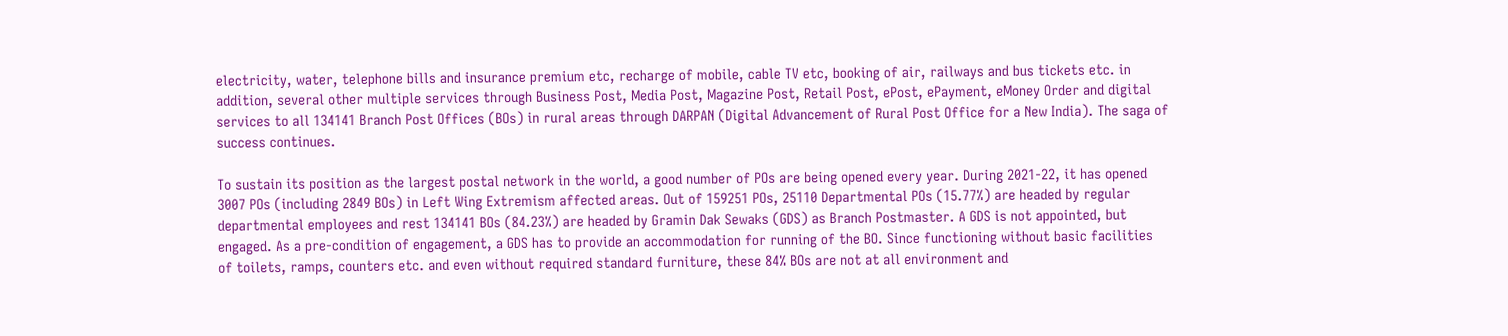electricity, water, telephone bills and insurance premium etc, recharge of mobile, cable TV etc, booking of air, railways and bus tickets etc. in addition, several other multiple services through Business Post, Media Post, Magazine Post, Retail Post, ePost, ePayment, eMoney Order and digital services to all 134141 Branch Post Offices (BOs) in rural areas through DARPAN (Digital Advancement of Rural Post Office for a New India). The saga of success continues.

To sustain its position as the largest postal network in the world, a good number of POs are being opened every year. During 2021-22, it has opened 3007 POs (including 2849 BOs) in Left Wing Extremism affected areas. Out of 159251 POs, 25110 Departmental POs (15.77%) are headed by regular departmental employees and rest 134141 BOs (84.23%) are headed by Gramin Dak Sewaks (GDS) as Branch Postmaster. A GDS is not appointed, but engaged. As a pre-condition of engagement, a GDS has to provide an accommodation for running of the BO. Since functioning without basic facilities of toilets, ramps, counters etc. and even without required standard furniture, these 84% BOs are not at all environment and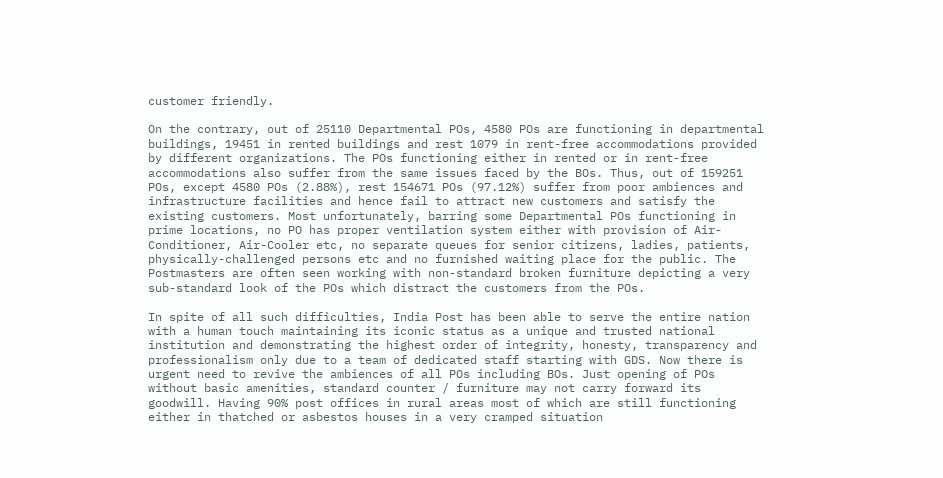customer friendly.

On the contrary, out of 25110 Departmental POs, 4580 POs are functioning in departmental buildings, 19451 in rented buildings and rest 1079 in rent-free accommodations provided by different organizations. The POs functioning either in rented or in rent-free accommodations also suffer from the same issues faced by the BOs. Thus, out of 159251 POs, except 4580 POs (2.88%), rest 154671 POs (97.12%) suffer from poor ambiences and infrastructure facilities and hence fail to attract new customers and satisfy the existing customers. Most unfortunately, barring some Departmental POs functioning in prime locations, no PO has proper ventilation system either with provision of Air-Conditioner, Air-Cooler etc, no separate queues for senior citizens, ladies, patients, physically-challenged persons etc and no furnished waiting place for the public. The Postmasters are often seen working with non-standard broken furniture depicting a very sub-standard look of the POs which distract the customers from the POs.

In spite of all such difficulties, India Post has been able to serve the entire nation with a human touch maintaining its iconic status as a unique and trusted national institution and demonstrating the highest order of integrity, honesty, transparency and professionalism only due to a team of dedicated staff starting with GDS. Now there is urgent need to revive the ambiences of all POs including BOs. Just opening of POs without basic amenities, standard counter / furniture may not carry forward its goodwill. Having 90% post offices in rural areas most of which are still functioning either in thatched or asbestos houses in a very cramped situation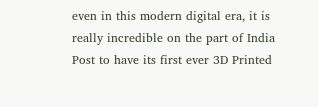even in this modern digital era, it is really incredible on the part of India Post to have its first ever 3D Printed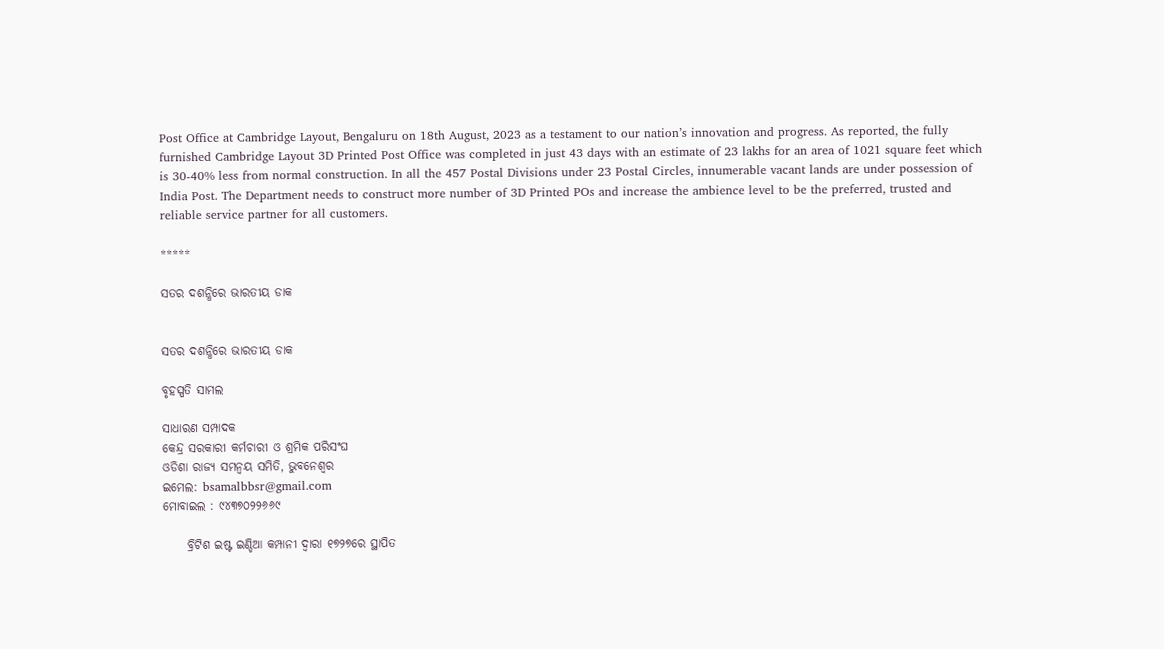Post Office at Cambridge Layout, Bengaluru on 18th August, 2023 as a testament to our nation’s innovation and progress. As reported, the fully furnished Cambridge Layout 3D Printed Post Office was completed in just 43 days with an estimate of 23 lakhs for an area of 1021 square feet which is 30-40% less from normal construction. In all the 457 Postal Divisions under 23 Postal Circles, innumerable vacant lands are under possession of India Post. The Department needs to construct more number of 3D Printed POs and increase the ambience level to be the preferred, trusted and reliable service partner for all customers.

*****

ସତର ଦଶନ୍ଧିରେ ଭାରତୀୟ ଡାକ


ସତର ଦଶନ୍ଧିରେ ଭାରତୀୟ ଡାକ

ବୃହସ୍ପତି ସାମଲ

ସାଧାରଣ ସମ୍ପାଦକ
କେନ୍ଦ୍ର ସରକାରୀ କର୍ମଚାରୀ ଓ ଶ୍ରମିକ ପରିସଂଘ
ଓଡିଶା ରାଜ୍ୟ ସମନ୍ୱୟ ସମିତି, ଭୁବନେଶ୍ୱର
ଇମେଲ: bsamalbbsr@gmail.com
ମୋବାଇଲ : ୯୪୩୭୦୨୨୬୬୯

     ବ୍ରିଟିଶ ଇଷ୍ଟ ଇଣ୍ଡିଆ କମ୍ପାନୀ ଦ୍ୱାରା ୧୭୨୭ରେ ସ୍ଥାପିତ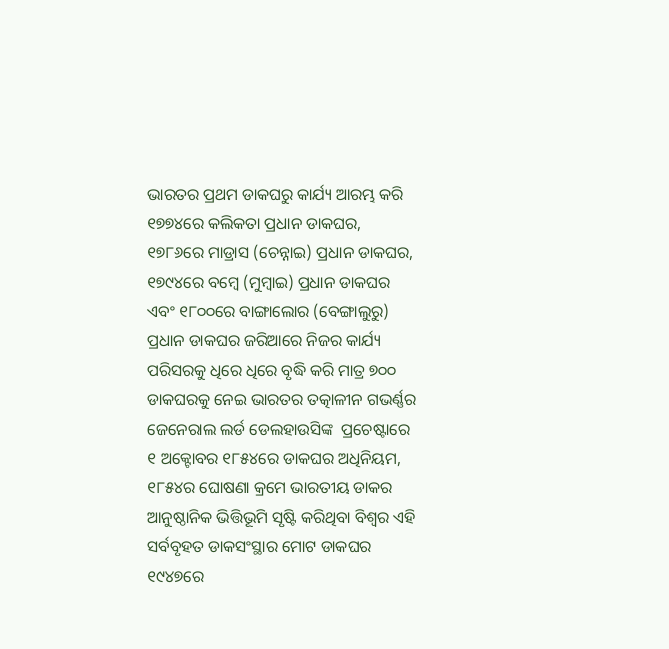ଭାରତର ପ୍ରଥମ ଡାକଘରୁ କାର୍ଯ୍ୟ ଆରମ୍ଭ କରି ୧୭୭୪ରେ କଲିକତା ପ୍ରଧାନ ଡାକଘର,  ୧୭୮୬ରେ ମାଡ୍ରାସ (ଚେନ୍ନାଇ) ପ୍ରଧାନ ଡାକଘର,  ୧୭୯୪ରେ ବମ୍ବେ (ମୁମ୍ବାଇ) ପ୍ରଧାନ ଡାକଘର ଏବଂ ୧୮୦୦ରେ ବାଙ୍ଗାଲୋର (ବେଙ୍ଗାଲୁରୁ) ପ୍ରଧାନ ଡାକଘର ଜରିଆରେ ନିଜର କାର୍ଯ୍ୟ ପରିସରକୁ ଧିରେ ଧିରେ ବୃଦ୍ଧି କରି ମାତ୍ର ୭୦୦ ଡାକଘରକୁ ନେଇ ଭାରତର ତତ୍କାଳୀନ ଗଭର୍ଣ୍ଣର ଜେନେରାଲ ଲର୍ଡ ଡେଲହାଉସିଙ୍କ  ପ୍ରଚେଷ୍ଟାରେ ୧ ଅକ୍ଟୋବର ୧୮୫୪ରେ ଡାକଘର ଅଧିନିୟମ, ୧୮୫୪ର ଘୋଷଣା କ୍ରମେ ଭାରତୀୟ ଡାକର ଆନୁଷ୍ଠାନିକ ଭିତ୍ତିଭୂମି ସୃଷ୍ଟି କରିଥିବା ବିଶ୍ବର ଏହି ସର୍ବବୃହତ ଡାକସଂସ୍ଥାର ମୋଟ ଡାକଘର ୧୯୪୭ରେ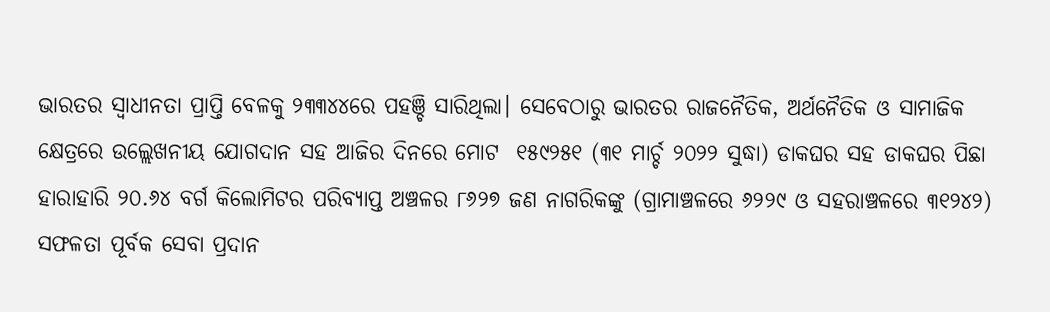ଭାରତର ସ୍ୱାଧୀନତା ପ୍ରାପ୍ତି ବେଳକୁ ୨୩୩୪୪ରେ ପହଞ୍ଚି ସାରିଥିଲା। ସେବେଠାରୁ ଭାରତର ରାଜନୈତିକ, ଅର୍ଥନୈତିକ ଓ ସାମାଜିକ କ୍ଷେତ୍ରରେ ଉଲ୍ଲେଖନୀୟ ଯୋଗଦାନ ସହ ଆଜିର ଦିନରେ ମୋଟ  ୧୫୯୨୫୧ (୩୧ ମାର୍ଚ୍ଚ ୨୦୨୨ ସୁଦ୍ଧା) ଡାକଘର ସହ ଡାକଘର ପିଛା ହାରାହାରି ୨୦.୬୪ ବର୍ଗ କିଲୋମିଟର ପରିବ୍ୟାପ୍ତ ଅଞ୍ଚଳର ୮୬୨୭ ଜଣ ନାଗରିକଙ୍କୁ (ଗ୍ରାମାଞ୍ଚଳରେ ୬୨୨୯ ଓ ସହରାଞ୍ଚଳରେ ୩୧୨୪୨) ସଫଳତା ପୂର୍ବକ ସେବା ପ୍ରଦାନ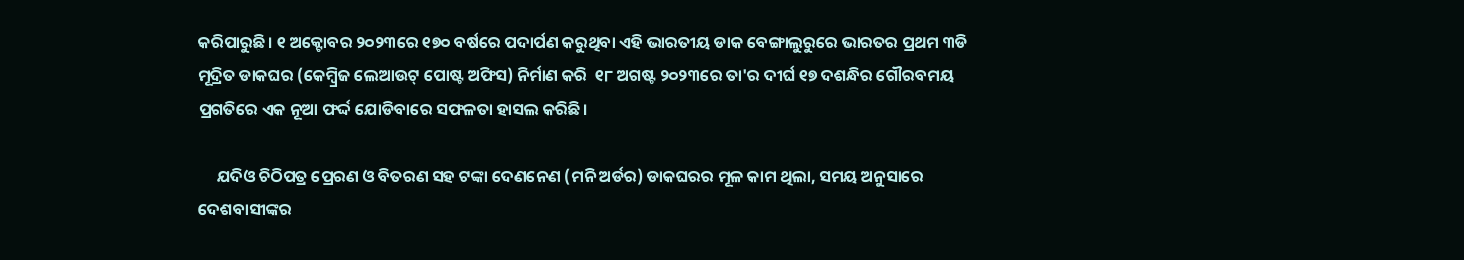କରିପାରୁଛି। ୧ ଅକ୍ଟୋବର ୨୦୨୩ରେ ୧୭୦ ବର୍ଷରେ ପଦାର୍ପଣ କରୁଥିବା ଏହି ଭାରତୀୟ ଡାକ ବେଙ୍ଗାଲୁରୁରେ ଭାରତର ପ୍ରଥମ ୩ଡି ମୂଦ୍ରିତ ଡାକଘର (କେମ୍ବ୍ରିଜ ଲେଆଉଟ୍ ପୋଷ୍ଟ ଅଫିସ) ନିର୍ମାଣ କରି  ୧୮ ଅଗଷ୍ଟ ୨୦୨୩ରେ ତା'ର ଦୀର୍ଘ ୧୭ ଦଶନ୍ଧିର ଗୌରବମୟ ପ୍ରଗତିରେ ଏକ ନୂଆ ଫର୍ଦ୍ଦ ଯୋଡିବାରେ ସଫଳତା ହାସଲ କରିଛି।

     ଯଦିଓ ଚିଠିପତ୍ର ପ୍ରେରଣ ଓ ବିତରଣ ସହ ଟଙ୍କା ଦେଣନେଣ (ମନି ଅର୍ଡର) ଡାକଘରର ମୂଳ କାମ ଥିଲା, ସମୟ ଅନୁସାରେ ଦେଶବାସୀଙ୍କର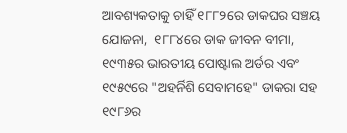ଆବଶ୍ୟକତାକୁ ଚାହିଁ ୧୮୮୨ରେ ଡାକଘର ସଞ୍ଚୟ ଯୋଜନା,  ୧୮୮୪ରେ ଡାକ ଜୀବନ ବୀମା, ୧୯୩୫ର ଭାରତୀୟ ପୋଷ୍ଟାଲ ଅର୍ଡର ଏବଂ ୧୯୫୯ରେ "ଅହର୍ନିଶି ସେବାମହେ" ଡାକରା ସହ ୧୯୮୬ର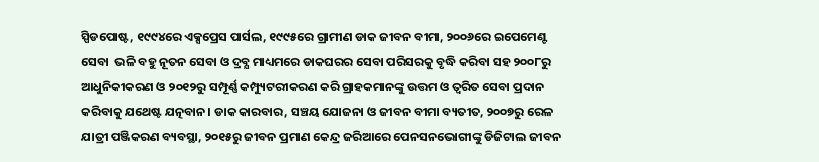ସ୍ପିଡପୋଷ୍ଟ, ୧୯୯୪ରେ ଏକ୍ସପ୍ରେସ ପାର୍ସଲ, ୧୯୯୫ରେ ଗ୍ରାମୀଣ ଡାକ ଜୀବନ ବୀମା, ୨୦୦୬ରେ ଇପେମେଣ୍ଟ ସେବା  ଭଳି ବହୁ ନୂତନ ସେବା ଓ ଦ୍ରବ୍ଯ ମାଧ୍ୟମରେ ଡାକଘରର ସେବା ପରିସରକୁ ବୃଦ୍ଧି କରିବା ସହ ୨୦୦୮ରୁ ଆଧୁନିକୀକରଣ ଓ ୨୦୧୨ରୁ ସମ୍ପୂର୍ଣ୍ଣ କମ୍ପ୍ୟୁଟରୀକରଣ କରି ଗ୍ରାହକମାନଙ୍କୁ ଉତ୍ତମ ଓ ତ୍ୱରିତ ସେବା ପ୍ରଦାନ କରିବାକୁ ଯଥେଷ୍ଟ ଯତ୍ନବାନ। ଡାକ କାରବାର, ସଞ୍ଚୟ ଯୋଜନା ଓ ଜୀବନ ବୀମା ବ୍ୟତୀତ, ୨୦୦୭ରୁ ରେଳ ଯାତ୍ରୀ ପଞ୍ଜିକରଣ ବ୍ୟବସ୍ଥା, ୨୦୧୫ରୁ ଜୀବନ ପ୍ରମାଣ କେନ୍ଦ୍ର ଜରିଆରେ ପେନସନଭୋଗୀଙ୍କୁ ଡିଜିଟାଲ ଜୀବନ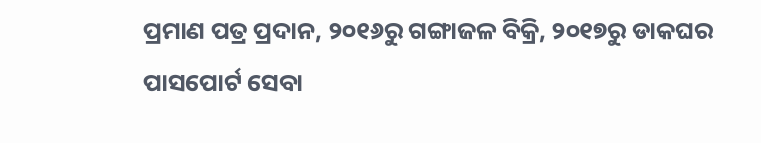ପ୍ରମାଣ ପତ୍ର ପ୍ରଦାନ, ୨୦୧୬ରୁ ଗଙ୍ଗାଜଳ ବିକ୍ରି, ୨୦୧୭ରୁ ଡାକଘର ପାସପୋର୍ଟ ସେବା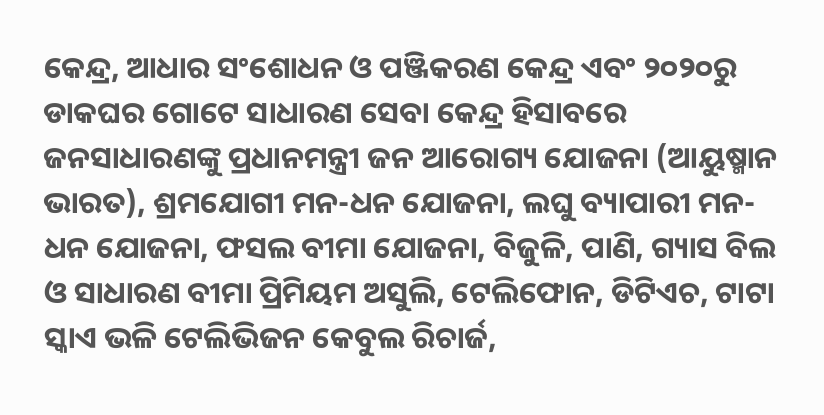କେନ୍ଦ୍ର, ଆଧାର ସଂଶୋଧନ ଓ ପଞ୍ଜିକରଣ କେନ୍ଦ୍ର ଏବଂ ୨୦୨୦ରୁ ଡାକଘର ଗୋଟେ ସାଧାରଣ ସେବା କେନ୍ଦ୍ର ହିସାବରେ ଜନସାଧାରଣଙ୍କୁ ପ୍ରଧାନମନ୍ତ୍ରୀ ଜନ ଆରୋଗ୍ୟ ଯୋଜନା (ଆୟୁଷ୍ମାନ ଭାରତ), ଶ୍ରମଯୋଗୀ ମନ-ଧନ ଯୋଜନା, ଲଘୁ ବ୍ୟାପାରୀ ମନ-ଧନ ଯୋଜନା, ଫସଲ ବୀମା ଯୋଜନା, ବିଜୁଳି, ପାଣି, ଗ୍ୟାସ ବିଲ ଓ ସାଧାରଣ ବୀମା ପ୍ରିମିୟମ ଅସୁଲି, ଟେଲିଫୋନ, ଡିଟିଏଚ, ଟାଟା ସ୍କାଏ ଭଳି ଟେଲିଭିଜନ କେବୁଲ ରିଚାର୍ଜ,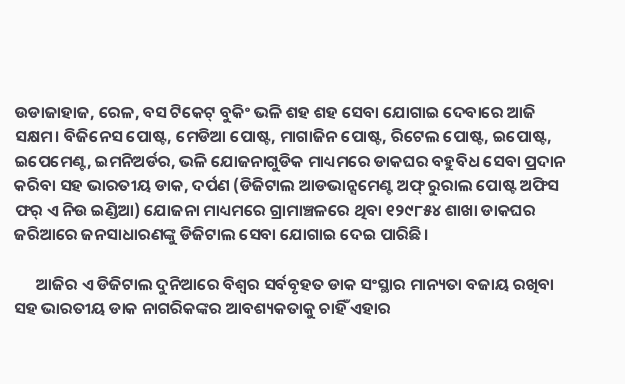ଉଡାଜାହାଜ, ରେଳ, ବସ ଟିକେଟ୍ ବୁକିଂ ଭଳି ଶହ ଶହ ସେବା ଯୋଗାଇ ଦେବାରେ ଆଜି ସକ୍ଷମ। ବିଜିନେସ ପୋଷ୍ଟ, ମେଡିଆ ପୋଷ୍ଟ, ମାଗାଜିନ ପୋଷ୍ଟ, ରିଟେଲ ପୋଷ୍ଟ, ଇପୋଷ୍ଟ, ଇପେମେଣ୍ଟ, ଇମନିଅର୍ଡର, ଭଳି ଯୋଜନାଗୁଡିକ ମାଧ୍ୟମରେ ଡାକଘର ବହୁବିଧ ସେବା ପ୍ରଦାନ କରିବା ସହ ଭାରତୀୟ ଡାକ, ଦର୍ପଣ (ଡିଜିଟାଲ ଆଡଭାନ୍ସମେଣ୍ଟ ଅଫ୍ ରୁରାଲ ପୋଷ୍ଟ ଅଫିସ ଫର୍ ଏ ନିଉ ଇଣ୍ଡିଆ) ଯୋଜନା ମାଧ୍ୟମରେ ଗ୍ରାମାଞ୍ଚଳରେ ଥିବା ୧୨୯୮୫୪ ଶାଖା ଡାକଘର ଜରିଆରେ ଜନସାଧାରଣଙ୍କୁ ଡିଜିଟାଲ ସେବା ଯୋଗାଇ ଦେଇ ପାରିଛି।

      ଆଜିର ଏ ଡିଜିଟାଲ ଦୁନିଆରେ ବିଶ୍ୱର ସର୍ବବୃହତ ଡାକ ସଂସ୍ଥାର ମାନ୍ୟତା ବଜାୟ ରଖିବା ସହ ଭାରତୀୟ ଡାକ ନାଗରିକଙ୍କର ଆବଶ୍ୟକତାକୁ ଚାହିଁ ଏହାର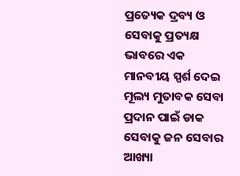ପ୍ରତ୍ୟେକ ଦ୍ରବ୍ୟ ଓ ସେବାକୁ ପ୍ରତ୍ୟକ୍ଷ ଭାବରେ ଏକ ମାନବୀୟ ସ୍ପର୍ଶ ଦେଇ ମୂଲ୍ୟ ମୁତାବକ ସେବା ପ୍ରଦାନ ପାଇଁ ଡାକ ସେବାକୁ ଜନ ସେବାର ଆଖ୍ୟା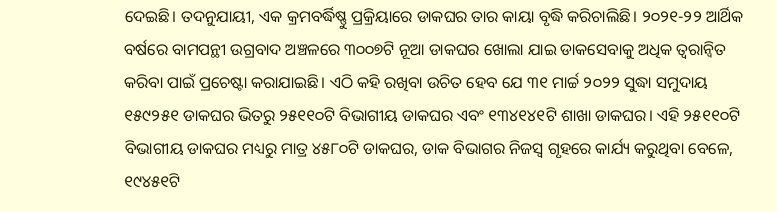ଦେଇଛି। ତଦନୁଯାୟୀ, ଏକ କ୍ରମବର୍ଦ୍ଧିଷ୍ଣୁ ପ୍ରକ୍ରିୟାରେ ଡାକଘର ତାର କାୟା ବୃଦ୍ଧି କରିଚାଲିଛି। ୨୦୨୧-୨୨ ଆର୍ଥିକ ବର୍ଷରେ ବାମପନ୍ଥୀ ଉଗ୍ରବାଦ ଅଞ୍ଚଳରେ ୩୦୦୭ଟି ନୂଆ ଡାକଘର ଖୋଲା ଯାଇ ଡାକସେବାକୁ ଅଧିକ ତ୍ୱରାନ୍ୱିତ କରିବା ପାଇଁ ପ୍ରଚେଷ୍ଟା କରାଯାଇଛି। ଏଠି କହି ରଖିବା ଉଚିତ ହେବ ଯେ ୩୧ ମାର୍ଚ୍ଚ ୨୦୨୨ ସୁଦ୍ଧା ସମୁଦାୟ ୧୫୯୨୫୧ ଡାକଘର ଭିତରୁ ୨୫୧୧୦ଟି ବିଭାଗୀୟ ଡାକଘର ଏବଂ ୧୩୪୧୪୧ଟି ଶାଖା ଡାକଘର। ଏହି ୨୫୧୧୦ଟି ବିଭାଗୀୟ ଡାକଘର ମଧ୍ୟରୁ ମାତ୍ର ୪୫୮୦ଟି ଡାକଘର, ଡାକ ବିଭାଗର ନିଜସ୍ୱ ଗୃହରେ କାର୍ଯ୍ୟ କରୁଥିବା ବେଳେ, ୧୯୪୫୧ଟି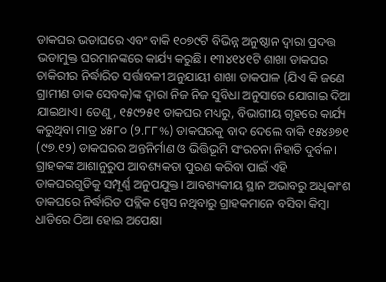ଡାକଘର ଭଡାଘରେ ଏବଂ ବାକି ୧୦୭୯ଟି ବିଭିନ୍ନ ଅନୁଷ୍ଠାନ ଦ୍ୱାରା ପ୍ରଦତ୍ତ ଭଡାମୁକ୍ତ ଘରମାନଙ୍କରେ କାର୍ଯ୍ୟ କରୁଛି। ୧୩୪୧୪୧ଟି ଶାଖା ଡାକଘର ଚାକିରୀର ନିର୍ଦ୍ଧାରିତ ସର୍ତ୍ତାବଳୀ ଅନୁଯାୟୀ ଶାଖା ଡାକପାଳ (ଯିଏ କି ଜଣେ ଗ୍ରାମୀଣ ଡାକ ସେବକ)ଙ୍କ ଦ୍ଵାରା ନିଜ ନିଜ ସୁବିଧା ଅନୁସାରେ ଯୋଗାଇ ଦିଆ ଯାଇଥାଏ। ତେଣୁ, ୧୫୯୨୫୧ ଡାକଘର ମଧ୍ୟରୁ, ବିଭାଗୀୟ ଗୃହରେ କାର୍ଯ୍ୟ କରୁଥିବା ମାତ୍ର ୪୫୮୦ (୨.୮୮%) ଡାକଘରକୁ ବାଦ ଦେଲେ ବାକି ୧୫୪୬୭୧ (୯୭.୧୨) ଡାକଘରର ଅନ୍ତନିର୍ମାଣ ଓ ଭିତ୍ତିଭୂମି ସଂରଚନା ନିହାତି ଦୁର୍ବଳ। ଗ୍ରାହକଙ୍କ ଆଶାନୁରୁପ ଆବଶ୍ୟକତା ପୁରଣ କରିବା ପାଇଁ ଏହି ଡାକଘରଗୁଡିକୁ ସମ୍ପୂର୍ଣ୍ଣ ଅନୁପଯୁକ୍ତ। ଆବଶ୍ୟକୀୟ ସ୍ଥାନ ଅଭାବରୁ ଅଧିକାଂଶ ଡାକଘରେ ନିର୍ଦ୍ଧାରିତ ପବ୍ଲିକ ସ୍ପେସ ନଥିବାରୁ ଗ୍ରାହକମାନେ ବସିବା କିମ୍ବା ଧାଡିରେ ଠିଆ ହୋଇ ଅପେକ୍ଷା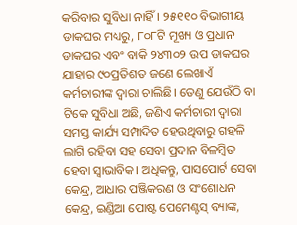କରିବାର ସୁବିଧା ନାହିଁ। ୨୫୧୧୦ ବିଭାଗୀୟ ଡାକଘର ମଧ୍ୟରୁ, ୮୦୮ଟି ମୂଖ୍ୟ ଓ ପ୍ରଧାନ ଡାକଘର ଏବଂ ବାକି ୨୪୩୦୨ ଉପ ଡାକଘର ଯାହାର ୯୦ପ୍ରତିଶତ ଜଣେ ଲେଖାଏଁ କର୍ମଚାରୀଙ୍କ ଦ୍ୱାରା ଚାଲିଛି। ତେଣୁ ଯେଉଁଠି ବା ଟିକେ ସୁବିଧା ଅଛି, ଜଣିଏ କର୍ମଚାରୀ ଦ୍ୱାରା ସମସ୍ତ କାର୍ଯ୍ୟ ସମ୍ପାଦିତ ହେଉଥିବାରୁ ଗହଳି ଲାଗି ରହିବା ସହ ସେବା ପ୍ରଦାନ ବିଳମ୍ବିତ ହେବା ସ୍ୱାଭାବିକ। ଅଧିକନ୍ତୁ, ପାସପୋର୍ଟ ସେବା କେନ୍ଦ୍ର, ଆଧାର ପଞ୍ଜିକରଣ ଓ ସଂଶୋଧନ କେନ୍ଦ୍ର, ଇଣ୍ଡିଆ ପୋଷ୍ଟ ପେମେଣ୍ଟସ୍ ବ୍ୟାଙ୍କ,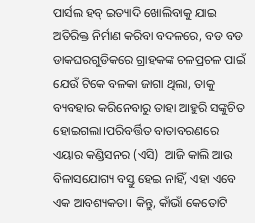ପାର୍ସଲ ହବ୍ ଇତ୍ୟାଦି ଖୋଲିବାକୁ ଯାଇ ଅତିରିକ୍ତ ନିର୍ମାଣ କରିବା ବଦଳରେ, ବଡ ବଡ ଡାକଘରଗୁଡିକରେ ଗ୍ରାହକଙ୍କ ଚଳପ୍ରଚଳ ପାଇଁ ଯେଉଁ ଟିକେ ବଳକା ଜାଗା ଥିଲା, ତାକୁ ବ୍ୟବହାର କରିନେବାରୁ ତାହା ଆହୁରି ସଙ୍କୁଚିତ ହୋଇଗଲା।ପରିବର୍ତ୍ତିତ ବାତାବରଣରେ ଏୟାର କଣ୍ଡିସନର (ଏସି)  ଆଜି କାଲି ଆଉ ବିଳାସଯୋଗ୍ୟ ବସ୍ତୁ ହେଇ ନାହିଁ, ଏହା ଏବେ ଏକ ଆବଶ୍ୟକତା। କିନ୍ତୁ, କାଁଭାଁ କେତୋଟି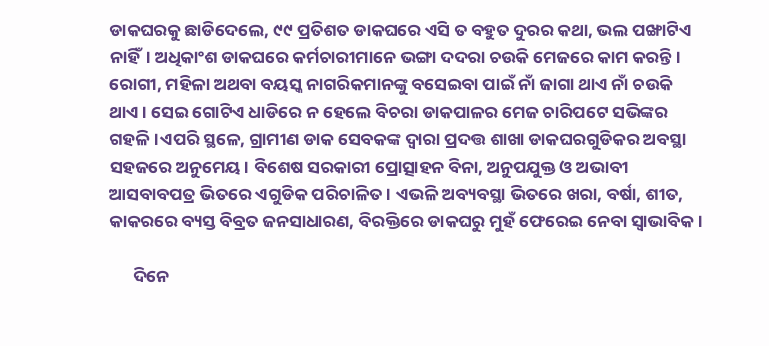ଡାକଘରକୁ ଛାଡିଦେଲେ, ୯୯ ପ୍ରତିଶତ ଡାକଘରେ ଏସି ତ ବହୁତ ଦୁରର କଥା, ଭଲ ପଙ୍ଖାଟିଏ ନାହିଁ। ଅଧିକାଂଶ ଡାକଘରେ କର୍ମଚାରୀମାନେ ଭଙ୍ଗା ଦଦରା ଚଉକି ମେଜରେ କାମ କରନ୍ତି। ରୋଗୀ, ମହିଳା ଅଥବା ବୟସ୍କ ନାଗରିକମାନଙ୍କୁ ବସେଇବା ପାଇଁ ନାଁ ଜାଗା ଥାଏ ନାଁ ଚଉକି ଥାଏ। ସେଇ ଗୋଟିଏ ଧାଡିରେ ନ ହେଲେ ବିଚରା ଡାକପାଳର ମେଜ ଚାରିପଟେ ସଭିଙ୍କର ଗହଳି।ଏପରି ସ୍ଥଳେ, ଗ୍ରାମୀଣ ଡାକ ସେବକଙ୍କ ଦ୍ବାରା ପ୍ରଦତ୍ତ ଶାଖା ଡାକଘରଗୁଡିକର ଅବସ୍ଥା ସହଜରେ ଅନୁମେୟ। ବିଶେଷ ସରକାରୀ ପ୍ରୋତ୍ସାହନ ବିନା, ଅନୁପଯୁକ୍ତ ଓ ଅଭାବୀ ଆସବାବପତ୍ର ଭିତରେ ଏଗୁଡିକ ପରିଚାଳିତ। ଏଭଳି ଅବ୍ୟବସ୍ଥା ଭିତରେ ଖରା, ବର୍ଷା, ଶୀତ, କାକରରେ ବ୍ୟସ୍ତ ବିବ୍ରତ ଜନସାଧାରଣ, ବିରକ୍ତିରେ ଡାକଘରୁ ମୁହଁ ଫେରେଇ ନେବା ସ୍ୱାଭାବିକ।

      ଦିନେ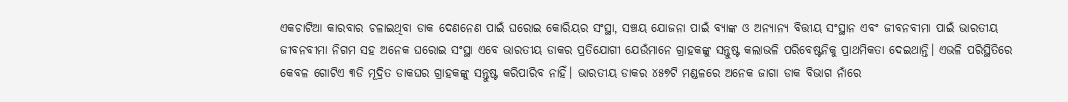ଏକଚାଟିଆ କାରବାର ଚଳାଇଥିବା ଡାକ ଦେଣନେଣ ପାଇଁ ଘରୋଇ କୋରିୟର ସଂସ୍ଥା, ସଞ୍ଚୟ ଯୋଜନା ପାଇଁ ବ୍ୟାଙ୍କ ଓ ଅନ୍ୟାନ୍ୟ ବିତ୍ତୀୟ ସଂସ୍ଥାନ ଏବଂ ଜୀବନବୀମା ପାଇଁ ଭାରତୀୟ ଜୀବନବୀମା ନିଗମ ସହ ଅନେକ ଘରୋଇ ସଂସ୍ଥା ଏବେ ଭାରତୀୟ ଡାକର ପ୍ରତିଯୋଗୀ ଯେଉଁମାନେ ଗ୍ରାହକଙ୍କୁ ସନ୍ତୁଷ୍ଟ କଲାଭଳି ପରିବେଷ୍ଟନିକୁ ପ୍ରାଥମିକତା ଦେଇଥାନ୍ତି। ଏଭଳି ପରିସ୍ଥିତିରେ କେବଳ ଗୋଟିଏ ୩ଡି ମୂଦ୍ରିତ ଡାକଘର ଗ୍ରାହକଙ୍କୁ ସନ୍ତୁଷ୍ଟ କରିପାରିବ ନାହିଁ। ଭାରତୀୟ ଡାକର ୪୫୭ଟି ମଣ୍ଡଳରେ ଅନେକ ଜାଗା ଡାକ ବିଭାଗ ନାଁରେ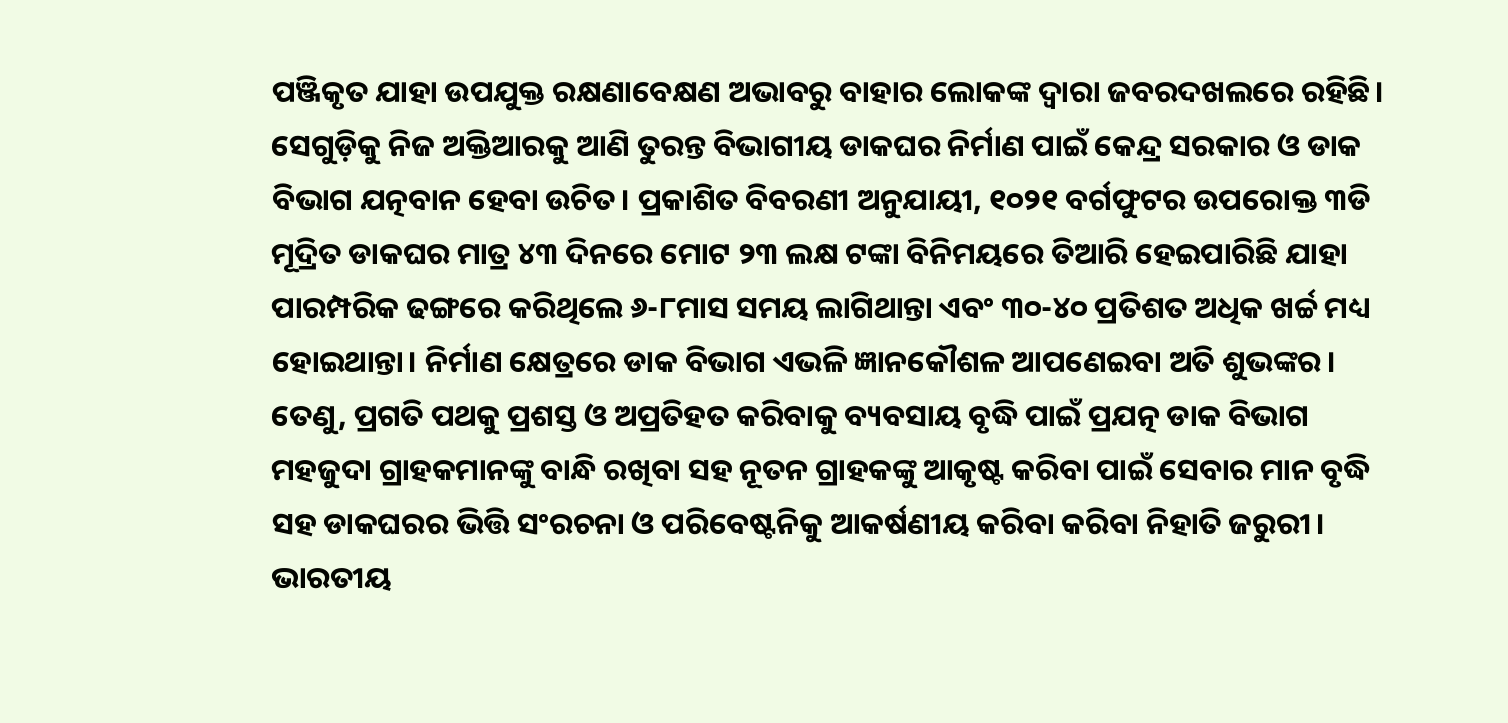ପଞ୍ଜିକୃତ ଯାହା ଉପଯୁକ୍ତ ରକ୍ଷଣାବେକ୍ଷଣ ଅଭାବରୁ ବାହାର ଲୋକଙ୍କ ଦ୍ୱାରା ଜବରଦଖଲରେ ରହିଛି। ସେଗୁଡ଼ିକୁ ନିଜ ଅକ୍ତିଆରକୁ ଆଣି ତୁରନ୍ତ ବିଭାଗୀୟ ଡାକଘର ନିର୍ମାଣ ପାଇଁ କେନ୍ଦ୍ର ସରକାର ଓ ଡାକ ବିଭାଗ ଯତ୍ନବାନ ହେବା ଉଚିତ। ପ୍ରକାଶିତ ବିବରଣୀ ଅନୁଯାୟୀ, ୧୦୨୧ ବର୍ଗଫୁଟର ଉପରୋକ୍ତ ୩ଡି ମୂଦ୍ରିତ ଡାକଘର ମାତ୍ର ୪୩ ଦିନରେ ମୋଟ ୨୩ ଲକ୍ଷ ଟଙ୍କା ବିନିମୟରେ ତିଆରି ହେଇପାରିଛି ଯାହା ପାରମ୍ପରିକ ଢଙ୍ଗରେ କରିଥିଲେ ୬-୮ମାସ ସମୟ ଲାଗିଥାନ୍ତା ଏବଂ ୩୦-୪୦ ପ୍ରତିଶତ ଅଧିକ ଖର୍ଚ୍ଚ ମଧ୍ୟ ହୋଇଥାନ୍ତା। ନିର୍ମାଣ କ୍ଷେତ୍ରରେ ଡାକ ବିଭାଗ ଏଭଳି ଜ୍ଞାନକୌଶଳ ଆପଣେଇବା ଅତି ଶୁଭଙ୍କର। ତେଣୁ, ପ୍ରଗତି ପଥକୁ ପ୍ରଶସ୍ତ ଓ ଅପ୍ରତିହତ କରିବାକୁ ବ୍ୟବସାୟ ବୃଦ୍ଧି ପାଇଁ ପ୍ରଯତ୍ନ ଡାକ ବିଭାଗ ମହଜୁଦା ଗ୍ରାହକମାନଙ୍କୁ ବାନ୍ଧି ରଖିବା ସହ ନୂତନ ଗ୍ରାହକଙ୍କୁ ଆକୃଷ୍ଟ କରିବା ପାଇଁ ସେବାର ମାନ ବୃଦ୍ଧି ସହ ଡାକଘରର ଭିତ୍ତି ସଂରଚନା ଓ ପରିବେଷ୍ଟନିକୁ ଆକର୍ଷଣୀୟ କରିବା କରିବା ନିହାତି ଜରୁରୀ। ଭାରତୀୟ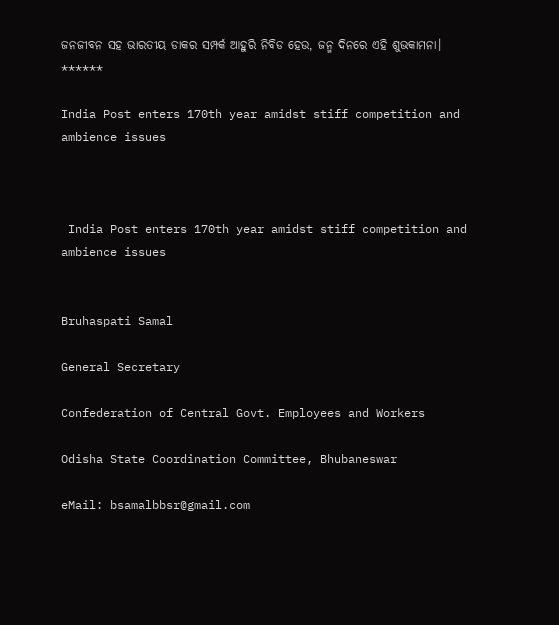ଜନଜୀବନ ସହ ଭାରତୀୟ ଡାକର ସମ୍ପର୍କ ଆହୁରି ନିବିଡ ହେଉ, ଜନ୍ମ ଦିନରେ ଏହି ଶୁଭକାମନା।
******

India Post enters 170th year amidst stiff competition and ambience issues



 India Post enters 170th year amidst stiff competition and ambience issues


Bruhaspati Samal

General Secretary

Confederation of Central Govt. Employees and Workers

Odisha State Coordination Committee, Bhubaneswar

eMail: bsamalbbsr@gmail.com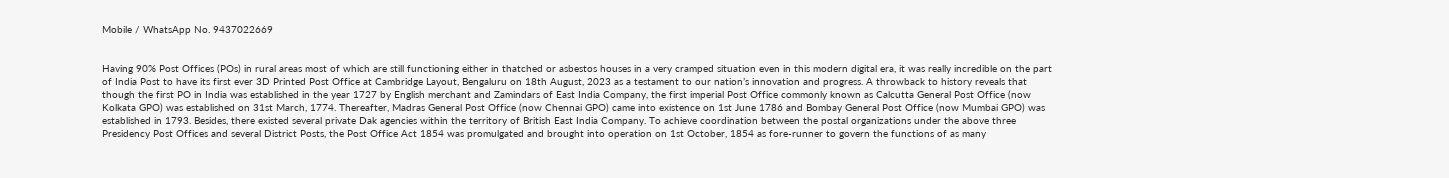Mobile / WhatsApp No. 9437022669


Having 90% Post Offices (POs) in rural areas most of which are still functioning either in thatched or asbestos houses in a very cramped situation even in this modern digital era, it was really incredible on the part of India Post to have its first ever 3D Printed Post Office at Cambridge Layout, Bengaluru on 18th August, 2023 as a testament to our nation’s innovation and progress. A throwback to history reveals that though the first PO in India was established in the year 1727 by English merchant and Zamindars of East India Company, the first imperial Post Office commonly known as Calcutta General Post Office (now Kolkata GPO) was established on 31st March, 1774. Thereafter, Madras General Post Office (now Chennai GPO) came into existence on 1st June 1786 and Bombay General Post Office (now Mumbai GPO) was established in 1793. Besides, there existed several private Dak agencies within the territory of British East India Company. To achieve coordination between the postal organizations under the above three Presidency Post Offices and several District Posts, the Post Office Act 1854 was promulgated and brought into operation on 1st October, 1854 as fore-runner to govern the functions of as many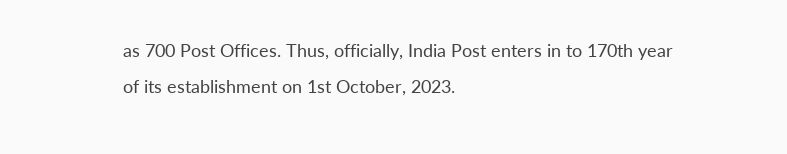as 700 Post Offices. Thus, officially, India Post enters in to 170th year of its establishment on 1st October, 2023.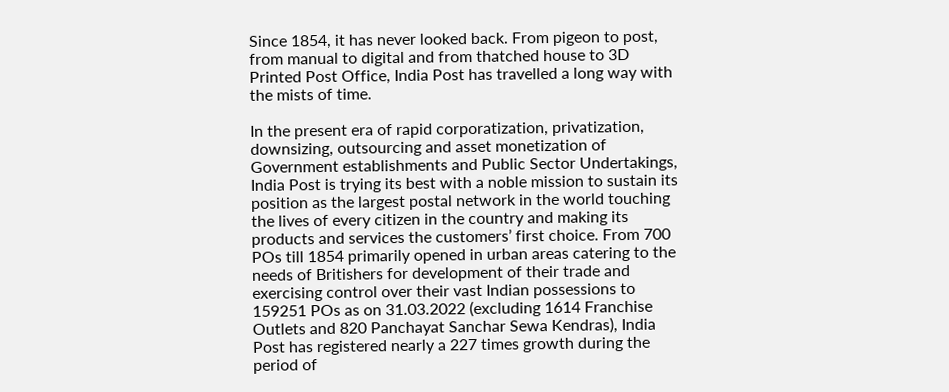Since 1854, it has never looked back. From pigeon to post, from manual to digital and from thatched house to 3D Printed Post Office, India Post has travelled a long way with the mists of time.

In the present era of rapid corporatization, privatization, downsizing, outsourcing and asset monetization of Government establishments and Public Sector Undertakings, India Post is trying its best with a noble mission to sustain its position as the largest postal network in the world touching the lives of every citizen in the country and making its products and services the customers’ first choice. From 700 POs till 1854 primarily opened in urban areas catering to the needs of Britishers for development of their trade and exercising control over their vast Indian possessions to 159251 POs as on 31.03.2022 (excluding 1614 Franchise Outlets and 820 Panchayat Sanchar Sewa Kendras), India Post has registered nearly a 227 times growth during the period of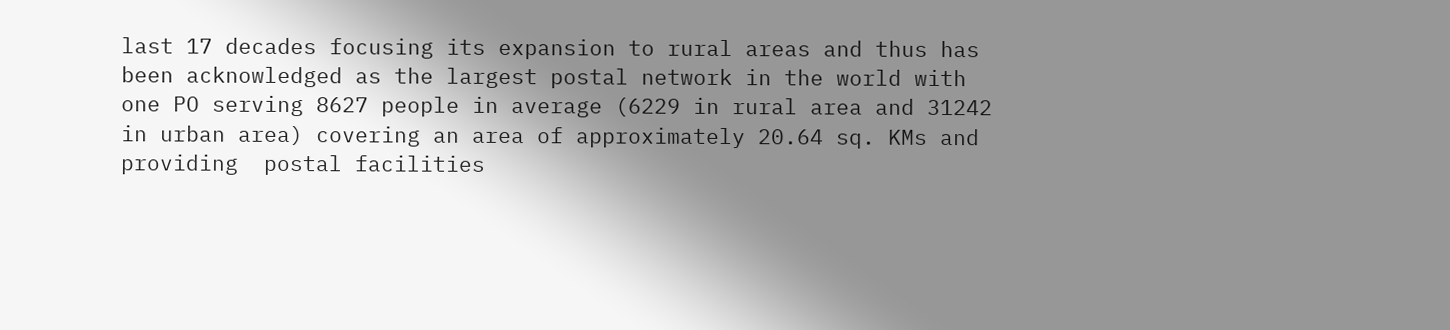last 17 decades focusing its expansion to rural areas and thus has been acknowledged as the largest postal network in the world with one PO serving 8627 people in average (6229 in rural area and 31242 in urban area) covering an area of approximately 20.64 sq. KMs and providing  postal facilities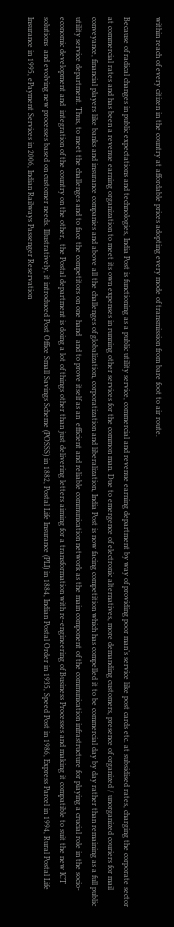within reach of every citizen in the country at affordable prices adopting every mode of transmission from bare foot to air route.

Because of radical changes in public expectations and technologies, India Post is functioning as a public utility service, commercial and revenue earning department by way of providing poor man’s service like post cards etc. at subsidised rates, charging the corporate sector at commercial rates and has been a revenue earning organization to meet its own expenses in running other services for the common man. Due to emergence of electronic alternatives, more demanding customers, presence of organized / unorganized couriers for mail conveyance, financial players like banks and insurance companies and above all the challenges of globalization, corporatization and liberalization, India Post is now facing competition which has compelled it to be commercial day by day rather than remaining as a full public utility service department. Thus, to meet the challenges and to face the competitors on one hand  and to prove itself as an  efficient and reliable communication network as the main component of the communication infrastructure for playing a crucial role in the socio-economic development and  integration of the country on the other,  the Postal department is doing a lot of things other than just delivering letters aiming for a transformation with re-engineering of Business Processes and making it compatible to suit the new ICT solutions  and evolving new processes based on customer needs. Illustratively, it introduced Post Office Small Savings Scheme (POSSS) in 1882, Postal Life Insurance (PLI) in 1884, Indian Postal Order in 1935, Speed Post in 1986, Express Parcel in 1994, Rural Postal Life Insurance in 1995, ePayment Services in 2006, Indian Railways Passenger Reservation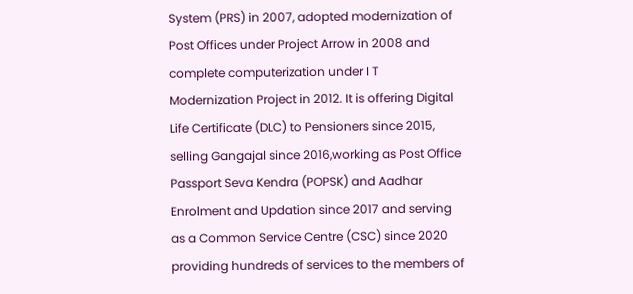System (PRS) in 2007, adopted modernization of Post Offices under Project Arrow in 2008 and complete computerization under I T Modernization Project in 2012. It is offering Digital Life Certificate (DLC) to Pensioners since 2015, selling Gangajal since 2016,working as Post Office Passport Seva Kendra (POPSK) and Aadhar Enrolment and Updation since 2017 and serving as a Common Service Centre (CSC) since 2020 providing hundreds of services to the members of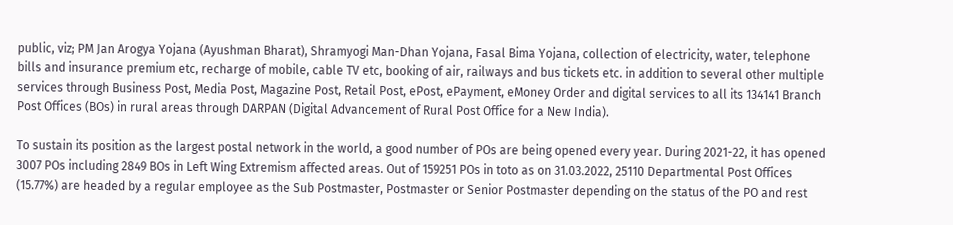public, viz; PM Jan Arogya Yojana (Ayushman Bharat), Shramyogi Man-Dhan Yojana, Fasal Bima Yojana, collection of electricity, water, telephone bills and insurance premium etc, recharge of mobile, cable TV etc, booking of air, railways and bus tickets etc. in addition to several other multiple services through Business Post, Media Post, Magazine Post, Retail Post, ePost, ePayment, eMoney Order and digital services to all its 134141 Branch Post Offices (BOs) in rural areas through DARPAN (Digital Advancement of Rural Post Office for a New India).

To sustain its position as the largest postal network in the world, a good number of POs are being opened every year. During 2021-22, it has opened 3007 POs including 2849 BOs in Left Wing Extremism affected areas. Out of 159251 POs in toto as on 31.03.2022, 25110 Departmental Post Offices (15.77%) are headed by a regular employee as the Sub Postmaster, Postmaster or Senior Postmaster depending on the status of the PO and rest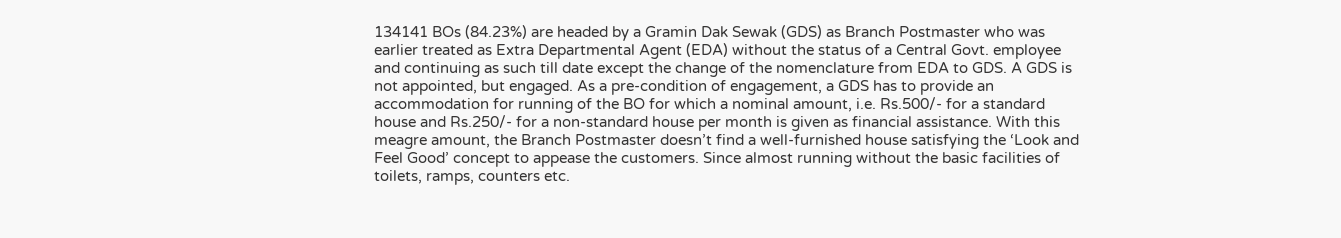134141 BOs (84.23%) are headed by a Gramin Dak Sewak (GDS) as Branch Postmaster who was earlier treated as Extra Departmental Agent (EDA) without the status of a Central Govt. employee and continuing as such till date except the change of the nomenclature from EDA to GDS. A GDS is not appointed, but engaged. As a pre-condition of engagement, a GDS has to provide an accommodation for running of the BO for which a nominal amount, i.e. Rs.500/- for a standard house and Rs.250/- for a non-standard house per month is given as financial assistance. With this meagre amount, the Branch Postmaster doesn’t find a well-furnished house satisfying the ‘Look and Feel Good’ concept to appease the customers. Since almost running without the basic facilities of toilets, ramps, counters etc.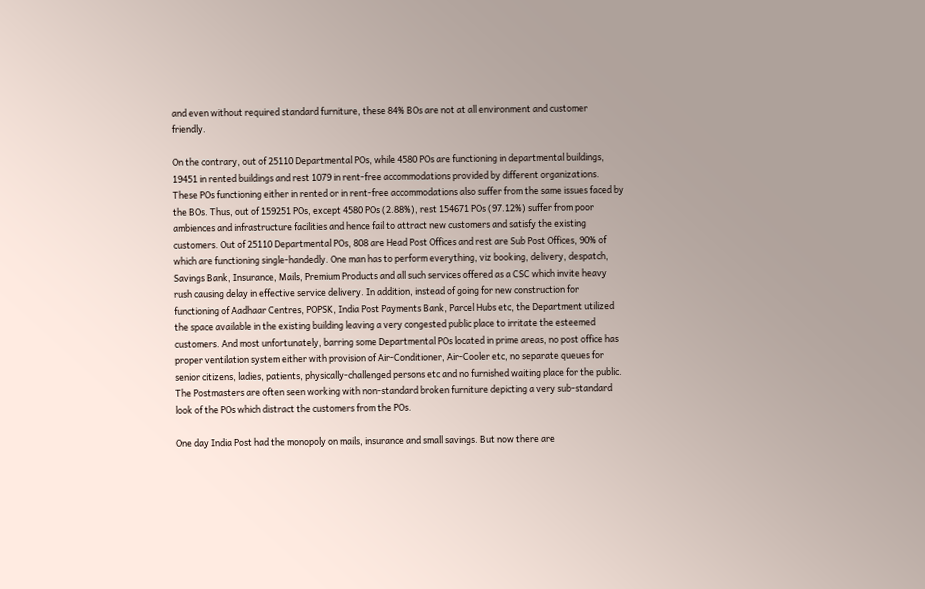and even without required standard furniture, these 84% BOs are not at all environment and customer friendly.

On the contrary, out of 25110 Departmental POs, while 4580 POs are functioning in departmental buildings, 19451 in rented buildings and rest 1079 in rent-free accommodations provided by different organizations. These POs functioning either in rented or in rent-free accommodations also suffer from the same issues faced by the BOs. Thus, out of 159251 POs, except 4580 POs (2.88%), rest 154671 POs (97.12%) suffer from poor ambiences and infrastructure facilities and hence fail to attract new customers and satisfy the existing customers. Out of 25110 Departmental POs, 808 are Head Post Offices and rest are Sub Post Offices, 90% of which are functioning single-handedly. One man has to perform everything, viz booking, delivery, despatch, Savings Bank, Insurance, Mails, Premium Products and all such services offered as a CSC which invite heavy rush causing delay in effective service delivery. In addition, instead of going for new construction for functioning of Aadhaar Centres, POPSK, India Post Payments Bank, Parcel Hubs etc, the Department utilized the space available in the existing building leaving a very congested public place to irritate the esteemed customers. And most unfortunately, barring some Departmental POs located in prime areas, no post office has proper ventilation system either with provision of Air-Conditioner, Air-Cooler etc, no separate queues for senior citizens, ladies, patients, physically-challenged persons etc and no furnished waiting place for the public. The Postmasters are often seen working with non-standard broken furniture depicting a very sub-standard look of the POs which distract the customers from the POs.

One day India Post had the monopoly on mails, insurance and small savings. But now there are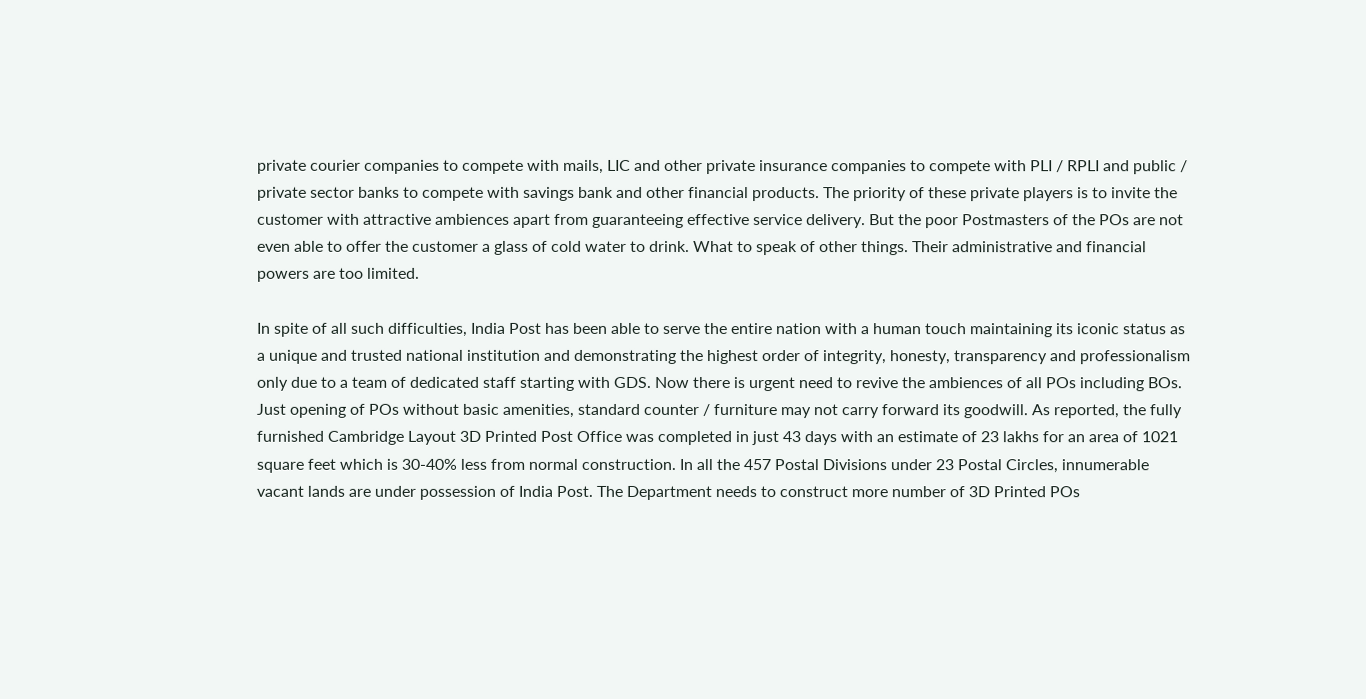private courier companies to compete with mails, LIC and other private insurance companies to compete with PLI / RPLI and public / private sector banks to compete with savings bank and other financial products. The priority of these private players is to invite the customer with attractive ambiences apart from guaranteeing effective service delivery. But the poor Postmasters of the POs are not even able to offer the customer a glass of cold water to drink. What to speak of other things. Their administrative and financial powers are too limited.

In spite of all such difficulties, India Post has been able to serve the entire nation with a human touch maintaining its iconic status as a unique and trusted national institution and demonstrating the highest order of integrity, honesty, transparency and professionalism only due to a team of dedicated staff starting with GDS. Now there is urgent need to revive the ambiences of all POs including BOs. Just opening of POs without basic amenities, standard counter / furniture may not carry forward its goodwill. As reported, the fully furnished Cambridge Layout 3D Printed Post Office was completed in just 43 days with an estimate of 23 lakhs for an area of 1021 square feet which is 30-40% less from normal construction. In all the 457 Postal Divisions under 23 Postal Circles, innumerable vacant lands are under possession of India Post. The Department needs to construct more number of 3D Printed POs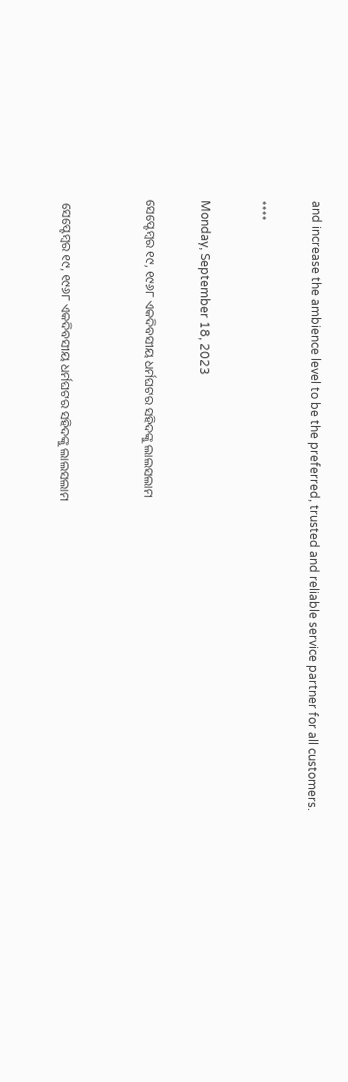and increase the ambience level to be the preferred, trusted and reliable service partner for all customers.

****

Monday, September 18, 2023

ସେପ୍ଟେମ୍ବର ୧୯, ୧୯୬୮ ଏକଦିବସୀୟ ଧର୍ମଘଟର ସହିଦଙ୍କୁ ଲାଲସଲାମ


 ସେପ୍ଟେମ୍ବର ୧୯, ୧୯୬୮ ଏକଦିବସୀୟ ଧର୍ମଘଟର ସହିଦଙ୍କୁ ଲାଲସଲାମ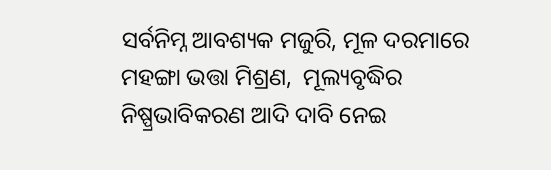ସର୍ବନିମ୍ନ ଆବଶ୍ୟକ ମଜୁରି, ମୂଳ ଦରମାରେ ମହଙ୍ଗା ଭତ୍ତା ମିଶ୍ରଣ,  ମୂଲ୍ୟବୃଦ୍ଧିର ନିଷ୍ପ୍ରଭାବିକରଣ ଆଦି ଦାବି ନେଇ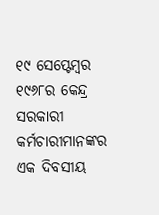୧୯ ସେପ୍ଟେମ୍ବର ୧୯୬୮ର କେନ୍ଦ୍ର ସରକାରୀ କର୍ମଚାରୀମାନଙ୍କର ଏକ ଦିବସୀୟ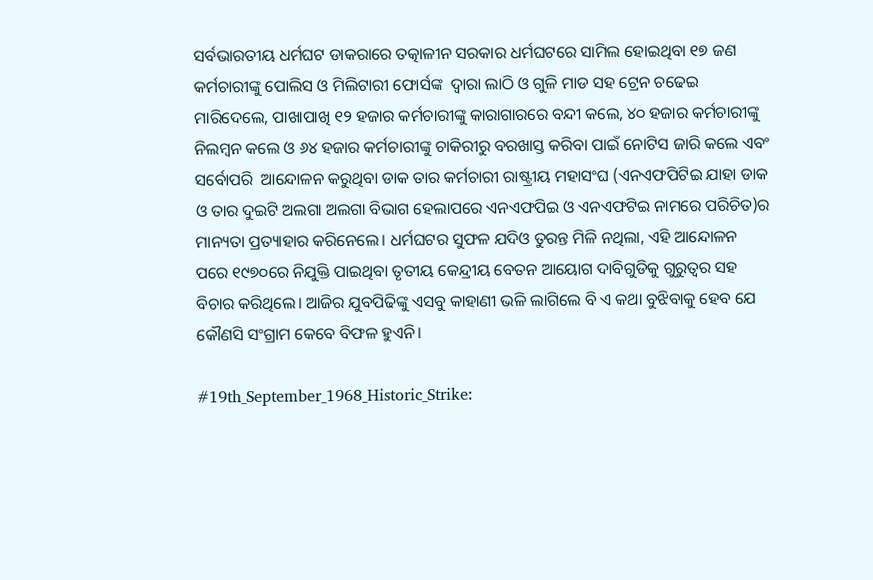ସର୍ବଭାରତୀୟ ଧର୍ମଘଟ ଡାକରାରେ ତତ୍କାଳୀନ ସରକାର ଧର୍ମଘଟରେ ସାମିଲ ହୋଇଥିବା ୧୭ ଜଣ କର୍ମଚାରୀଙ୍କୁ ପୋଲିସ ଓ ମିଲିଟାରୀ ଫୋର୍ସଙ୍କ  ଦ୍ଵାରା ଲାଠି ଓ ଗୁଳି ମାଡ ସହ ଟ୍ରେନ ଚଢେଇ ମାରିଦେଲେ, ପାଖାପାଖି ୧୨ ହଜାର କର୍ମଚାରୀଙ୍କୁ କାରାଗାରରେ ବନ୍ଦୀ କଲେ, ୪୦ ହଜାର କର୍ମଚାରୀଙ୍କୁ ନିଲମ୍ବନ କଲେ ଓ ୬୪ ହଜାର କର୍ମଚାରୀଙ୍କୁ ଚାକିରୀରୁ ବରଖାସ୍ତ କରିବା ପାଇଁ ନୋଟିସ ଜାରି କଲେ ଏବଂ ସର୍ବୋପରି  ଆନ୍ଦୋଳନ କରୁଥିବା ଡାକ ତାର କର୍ମଚାରୀ ରାଷ୍ଟ୍ରୀୟ ମହାସଂଘ (ଏନଏଫପିଟିଇ ଯାହା ଡାକ ଓ ତାର ଦୁଇଟି ଅଲଗା ଅଲଗା ବିଭାଗ ହେଲାପରେ ଏନଏଫପିଇ ଓ ଏନଏଫଟିଇ ନାମରେ ପରିଚିତ)ର ମାନ୍ୟତା ପ୍ରତ୍ୟାହାର କରିନେଲେ। ଧର୍ମଘଟର ସୁଫଳ ଯଦିଓ ତୁରନ୍ତ ମିଳି ନଥିଲା, ଏହି ଆନ୍ଦୋଳନ ପରେ ୧୯୭୦ରେ ନିଯୁକ୍ତି ପାଇଥିବା ତୃତୀୟ କେନ୍ଦ୍ରୀୟ ବେତନ ଆୟୋଗ ଦାବିଗୁଡିକୁ ଗୁରୁତ୍ୱର ସହ ବିଚାର କରିଥିଲେ। ଆଜିର ଯୁବପିଢିଙ୍କୁ ଏସବୁ କାହାଣୀ ଭଳି ଲାଗିଲେ ବି ଏ କଥା ବୁଝିବାକୁ ହେବ ଯେ କୌଣସି ସଂଗ୍ରାମ କେବେ ବିଫଳ ହୁଏନି।

#19th_September_1968_Historic_Strike: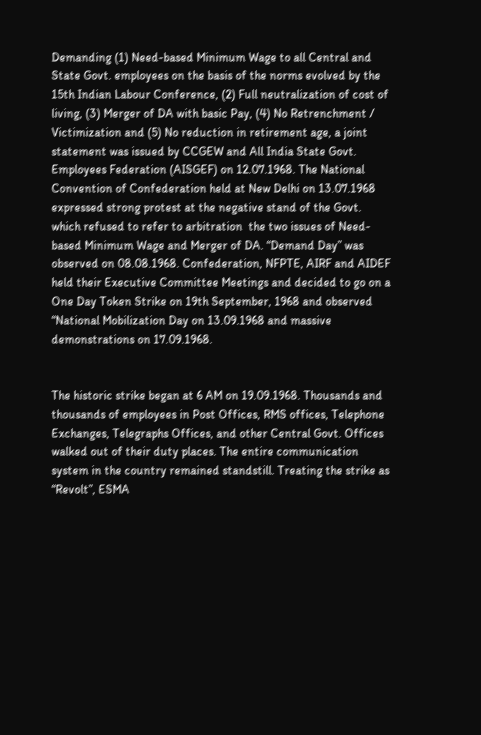Demanding (1) Need-based Minimum Wage to all Central and State Govt. employees on the basis of the norms evolved by the 15th Indian Labour Conference, (2) Full neutralization of cost of living, (3) Merger of DA with basic Pay, (4) No Retrenchment / Victimization and (5) No reduction in retirement age, a joint statement was issued by CCGEW and All India State Govt. Employees Federation (AISGEF) on 12.07.1968. The National Convention of Confederation held at New Delhi on 13.07.1968  expressed strong protest at the negative stand of the Govt. which refused to refer to arbitration  the two issues of Need-based Minimum Wage and Merger of DA. “Demand Day” was observed on 08.08.1968. Confederation, NFPTE, AIRF and AIDEF held their Executive Committee Meetings and decided to go on a One Day Token Strike on 19th September, 1968 and observed “National Mobilization Day on 13.09.1968 and massive demonstrations on 17.09.1968.


The historic strike began at 6 AM on 19.09.1968. Thousands and thousands of employees in Post Offices, RMS offices, Telephone Exchanges, Telegraphs Offices, and other Central Govt. Offices walked out of their duty places. The entire communication system in the country remained standstill. Treating the strike as “Revolt”, ESMA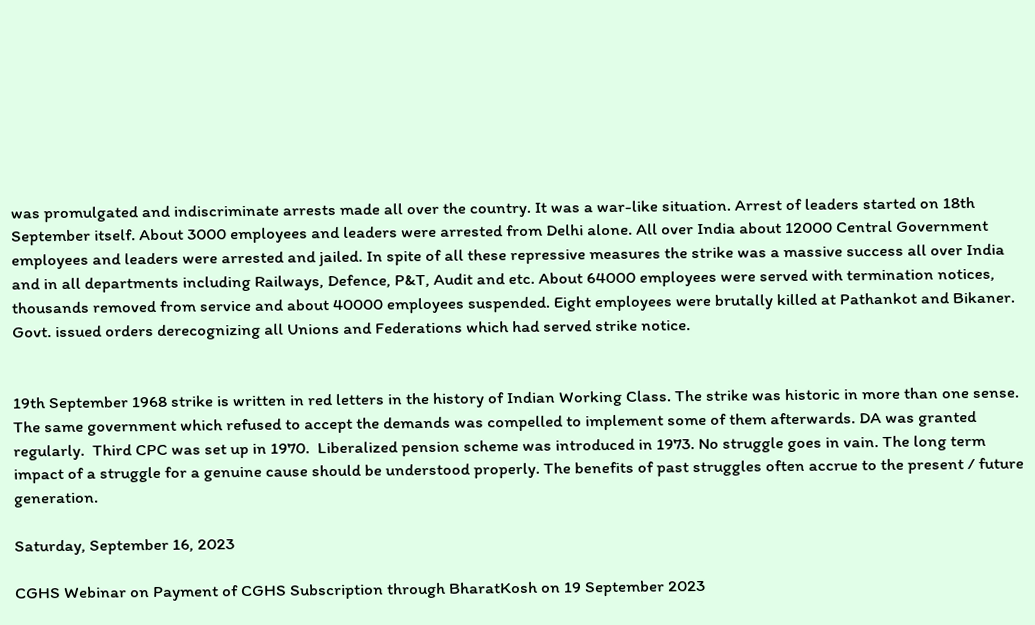was promulgated and indiscriminate arrests made all over the country. It was a war-like situation. Arrest of leaders started on 18th September itself. About 3000 employees and leaders were arrested from Delhi alone. All over India about 12000 Central Government employees and leaders were arrested and jailed. In spite of all these repressive measures the strike was a massive success all over India and in all departments including Railways, Defence, P&T, Audit and etc. About 64000 employees were served with termination notices, thousands removed from service and about 40000 employees suspended. Eight employees were brutally killed at Pathankot and Bikaner. Govt. issued orders derecognizing all Unions and Federations which had served strike notice.


19th September 1968 strike is written in red letters in the history of Indian Working Class. The strike was historic in more than one sense. The same government which refused to accept the demands was compelled to implement some of them afterwards. DA was granted regularly.  Third CPC was set up in 1970.  Liberalized pension scheme was introduced in 1973. No struggle goes in vain. The long term impact of a struggle for a genuine cause should be understood properly. The benefits of past struggles often accrue to the present / future generation.

Saturday, September 16, 2023

CGHS Webinar on Payment of CGHS Subscription through BharatKosh on 19 September 2023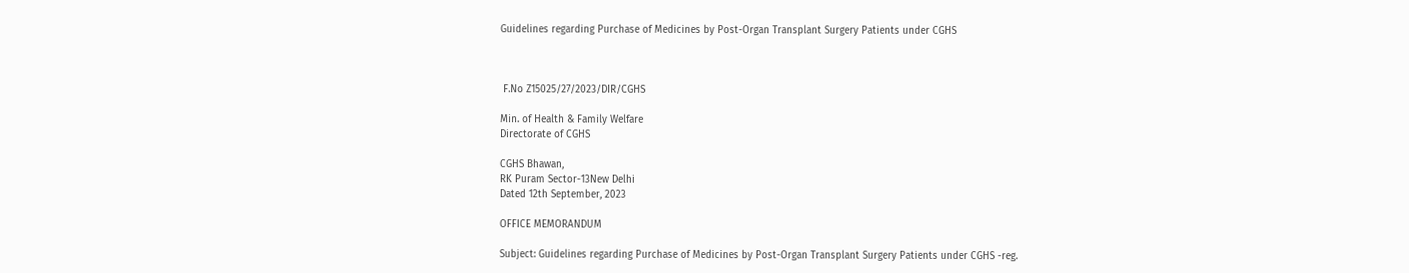Guidelines regarding Purchase of Medicines by Post-Organ Transplant Surgery Patients under CGHS



 F.No Z15025/27/2023/DIR/CGHS

Min. of Health & Family Welfare
Directorate of CGHS

CGHS Bhawan,
RK Puram Sector-13New Delhi
Dated 12th September, 2023

OFFICE MEMORANDUM

Subject: Guidelines regarding Purchase of Medicines by Post-Organ Transplant Surgery Patients under CGHS -reg.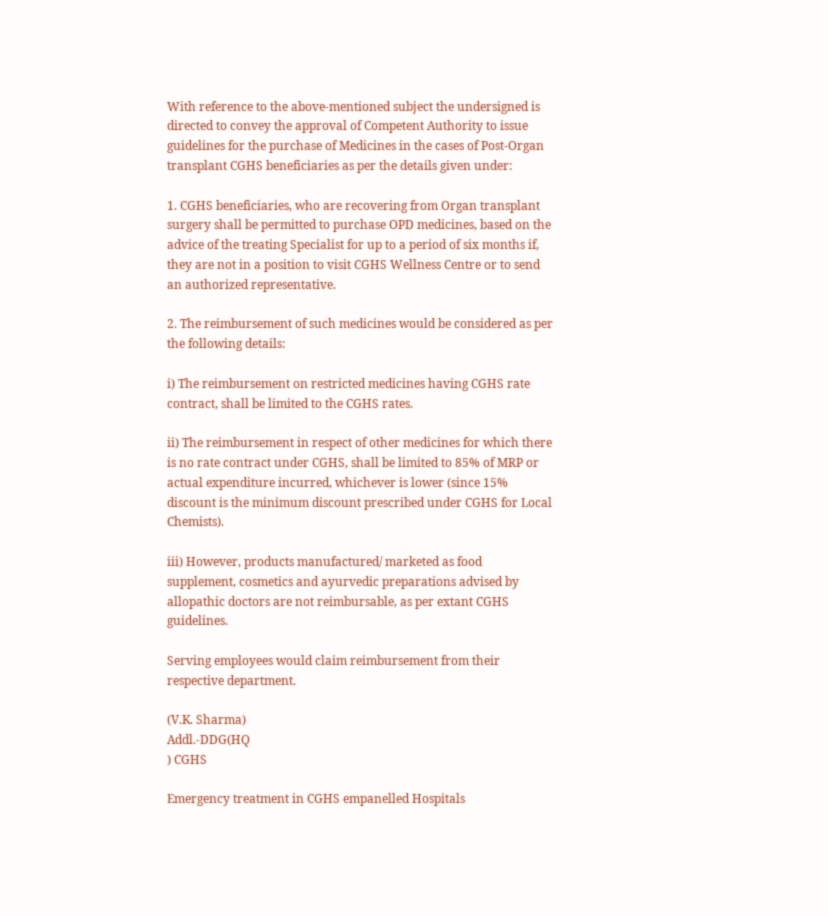With reference to the above-mentioned subject the undersigned is directed to convey the approval of Competent Authority to issue guidelines for the purchase of Medicines in the cases of Post-Organ transplant CGHS beneficiaries as per the details given under:

1. CGHS beneficiaries, who are recovering from Organ transplant surgery shall be permitted to purchase OPD medicines, based on the advice of the treating Specialist for up to a period of six months if, they are not in a position to visit CGHS Wellness Centre or to send an authorized representative.

2. The reimbursement of such medicines would be considered as per the following details:

i) The reimbursement on restricted medicines having CGHS rate contract, shall be limited to the CGHS rates.

ii) The reimbursement in respect of other medicines for which there is no rate contract under CGHS, shall be limited to 85% of MRP or actual expenditure incurred, whichever is lower (since 15% discount is the minimum discount prescribed under CGHS for Local Chemists).

iii) However, products manufactured/ marketed as food supplement, cosmetics and ayurvedic preparations advised by allopathic doctors are not reimbursable, as per extant CGHS guidelines.

Serving employees would claim reimbursement from their respective department.

(V.K. Sharma)
Addl.-DDG(HQ
) CGHS

Emergency treatment in CGHS empanelled Hospitals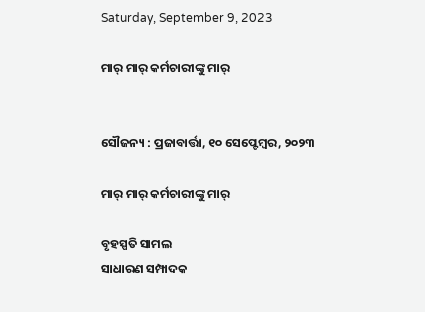Saturday, September 9, 2023

ମାର୍ ମାର୍ କର୍ମଚାରୀଙ୍କୁ ମାର୍


ସୌଜନ୍ୟ : ପ୍ରଜାବାର୍ତ୍ତା, ୧୦ ସେପ୍ଟେମ୍ବର, ୨୦୨୩

ମାର୍ ମାର୍ କର୍ମଚାରୀଙ୍କୁ ମାର୍

ବୃହସ୍ପତି ସାମଲ
ସାଧାରଣ ସମ୍ପାଦକ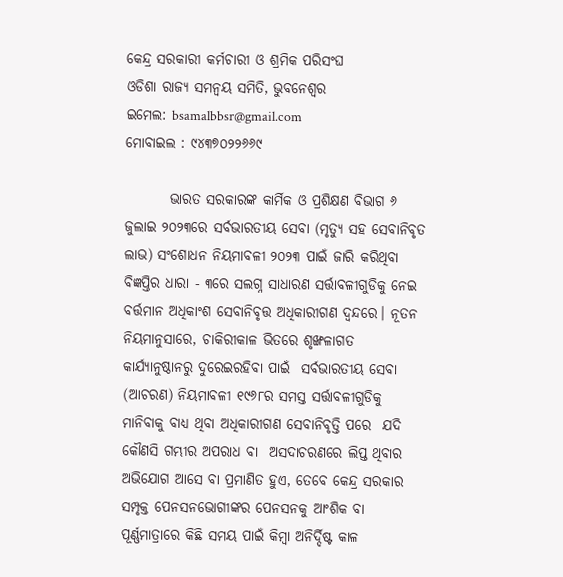କେନ୍ଦ୍ର ସରକାରୀ କର୍ମଚାରୀ ଓ ଶ୍ରମିକ ପରିସଂଘ
ଓଡିଶା ରାଜ୍ୟ ସମନ୍ୱୟ ସମିତି, ଭୁବନେଶ୍ୱର
ଇମେଲ: bsamalbbsr@gmail.com
ମୋବାଇଲ : ୯୪୩୭୦୨୨୬୬୯

        ଭାରତ ସରକାରଙ୍କ କାର୍ମିକ ଓ ପ୍ରଶିକ୍ଷଣ ବିଭାଗ ୬ ଜୁଲାଇ ୨୦୨୩ରେ ସର୍ବଭାରତୀୟ ସେବା (ମୃତ୍ୟୁ ସହ ସେବାନିବୃତ ଲାଭ) ସଂଶୋଧନ ନିୟମାବଳୀ ୨୦୨୩ ପାଇଁ ଜାରି କରିଥିବା ବିଜ୍ଞପ୍ତିର ଧାରା - ୩ରେ ସଲଗ୍ନ ସାଧାରଣ ସର୍ତ୍ତାବଳୀଗୁଡିକୁ ନେଇ ବର୍ତ୍ତମାନ ଅଧିକାଂଶ ସେବାନିବୃତ୍ତ ଅଧିକାରୀଗଣ ଦ୍ୱନ୍ଦରେ। ନୂତନ ନିୟମାନୁସାରେ, ଚାକିରୀକାଳ ଭିତରେ ଶୃଙ୍ଖଳାଗତ କାର୍ଯ୍ୟାନୁଷ୍ଠାନରୁ ଦୁରେଇରହିବା ପାଇଁ  ସର୍ବଭାରତୀୟ ସେବା (ଆଚରଣ) ନିୟମାବଳୀ ୧୯୬୮ର ସମସ୍ତ ସର୍ତ୍ତାବଳୀଗୁଡିକୁ ମାନିବାକୁ ବାଧ୍ୟ ଥିବା ଅଧିକାରୀଗଣ ସେବାନିବୃତ୍ତି ପରେ  ଯଦି କୌଣସି ଗମ୍ଭୀର ଅପରାଧ ବା  ଅସଦାଚରଣରେ ଲିପ୍ତ ଥିବାର ଅଭିଯୋଗ ଆସେ ବା ପ୍ରମାଣିତ ହୁଏ, ତେବେ କେନ୍ଦ୍ର ସରକାର ସମ୍ପୃକ୍ତ ପେନସନଭୋଗୀଙ୍କର ପେନସନକୁ ଆଂଶିକ ବା ପୂର୍ଣ୍ଣମାତ୍ରାରେ କିଛି ସମୟ ପାଇଁ କିମ୍ବା ଅନିର୍ଦ୍ଦିଷ୍ଟ କାଳ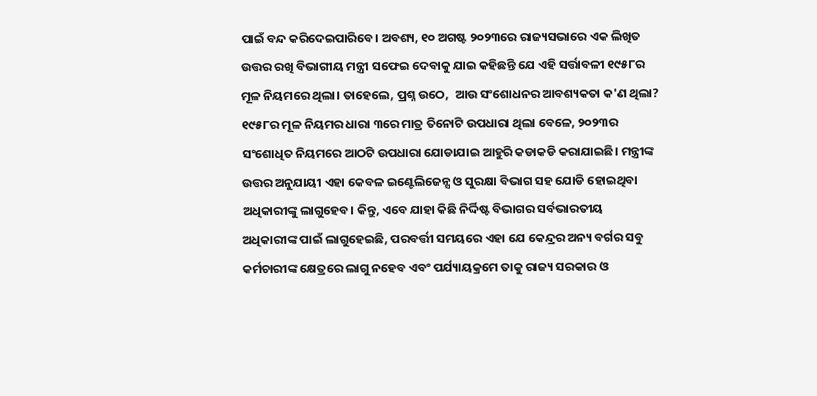ପାଇଁ ବନ୍ଦ କରିଦେଇପାରିବେ। ଅବଶ୍ୟ, ୧୦ ଅଗଷ୍ଟ ୨୦୨୩ରେ ରାଜ୍ୟସଭାରେ ଏକ ଲିଖିତ ଉତ୍ତର ରଖି ବିଭାଗୀୟ ମନ୍ତ୍ରୀ ସଫେଇ ଦେବାକୁ ଯାଇ କହିଛନ୍ତି ଯେ ଏହି ସର୍ତ୍ତାବଳୀ ୧୯୫୮ର ମୂଳ ନିୟମରେ ଥିଲା। ତାହେଲେ, ପ୍ରଶ୍ନ ଉଠେ,  ଆଉ ସଂଶୋଧନର ଆବଶ୍ୟକତା କ'ଣ ଥିଲା? ୧୯୫୮ର ମୂଳ ନିୟମର ଧାରା ୩ରେ ମାତ୍ର ତିନୋଟି ଉପଧାରା ଥିଲା ବେଳେ, ୨୦୨୩ର ସଂଶୋଧିତ ନିୟମରେ ଆଠଟି ଉପଧାରା ଯୋଡାଯାଇ ଆହୁରି କଡାକଡି କରାଯାଇଛି। ମନ୍ତ୍ରୀଙ୍କ ଉତ୍ତର ଅନୁଯାୟୀ ଏହା କେବଳ ଇଣ୍ଟେଲିଜେନ୍ସ ଓ ସୁରକ୍ଷା ବିଭାଗ ସହ ଯୋଡି ହୋଇଥିବା ଅଧିକାରୀଙ୍କୁ ଲାଗୁହେବ। କିନ୍ତୁ, ଏବେ ଯାହା କିଛି ନିର୍ଦ୍ଦିଷ୍ଟ ବିଭାଗର ସର୍ବଭାରତୀୟ ଅଧିକାରୀଙ୍କ ପାଇଁ ଲାଗୁହେଇଛି, ପରବର୍ତ୍ତୀ ସମୟରେ ଏହା ଯେ କେନ୍ଦ୍ରର ଅନ୍ୟ ବର୍ଗର ସବୁ କର୍ମଚାରୀଙ୍କ କ୍ଷେତ୍ରରେ ଲାଗୁ ନହେବ ଏବଂ ପର୍ଯ୍ୟାୟକ୍ରମେ ତାକୁ ରାଜ୍ୟ ସରକାର ଓ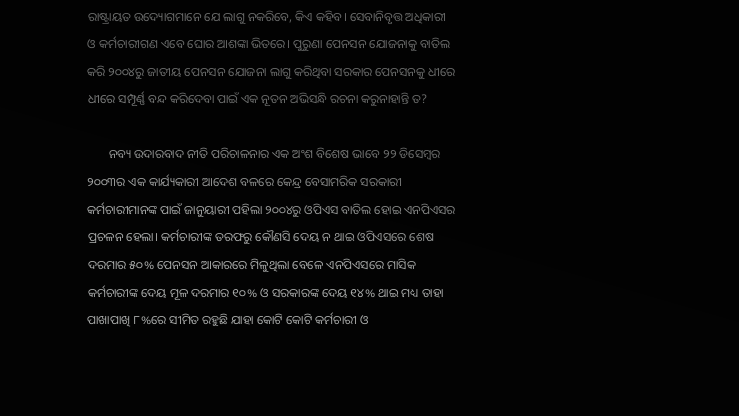ରାଷ୍ଟ୍ରାୟତ ଉଦ୍ୟୋଗମାନେ ଯେ ଲାଗୁ ନକରିବେ, କିଏ କହିବ। ସେବାନିବୃତ୍ତ ଅଧିକାରୀ ଓ କର୍ମଚାରୀଗଣ ଏବେ ଘୋର ଆଶଙ୍କା ଭିତରେ। ପୁରୁଣା ପେନସନ ଯୋଜନାକୁ ବାତିଲ କରି ୨୦୦୪ରୁ ଜାତୀୟ ପେନସନ ଯୋଜନା ଲାଗୁ କରିଥିବା ସରକାର ପେନସନକୁ ଧୀରେ ଧୀରେ ସମ୍ପୂର୍ଣ୍ଣ ବନ୍ଦ କରିଦେବା ପାଇଁ ଏକ ନୂତନ ଅଭିସନ୍ଧି ରଚନା କରୁନାହାନ୍ତି ତ?

       ନବ୍ୟ ଉଦାରବାଦ ନୀତି ପରିଚାଳନାର ଏକ ଅଂଶ ବିଶେଷ ଭାବେ ୨୨ ଡିସେମ୍ବର ୨୦୦୩ର ଏକ କାର୍ଯ୍ୟକାରୀ ଆଦେଶ ବଳରେ କେନ୍ଦ୍ର ବେସାମରିକ ସରକାରୀ କର୍ମଚାରୀମାନଙ୍କ ପାଇଁ ଜାନୁୟାରୀ ପହିଲା ୨୦୦୪ରୁ ଓପିଏସ ବାତିଲ ହୋଇ ଏନପିଏସର ପ୍ରଚଳନ ହେଲା। କର୍ମଚାରୀଙ୍କ ତରଫରୁ କୌଣସି ଦେୟ ନ ଥାଇ ଓପିଏସରେ ଶେଷ ଦରମାର ୫୦% ପେନସନ ଆକାରରେ ମିଳୁଥିଲା ବେଳେ ଏନପିଏସରେ ମାସିକ କର୍ମଚାରୀଙ୍କ ଦେୟ ମୂଳ ଦରମାର ୧୦% ଓ ସରକାରଙ୍କ ଦେୟ ୧୪% ଥାଇ ମଧ୍ୟ ତାହା ପାଖାପାଖି ୮%ରେ ସୀମିତ ରହୁଛି ଯାହା କୋଟି କୋଟି କର୍ମଚାରୀ ଓ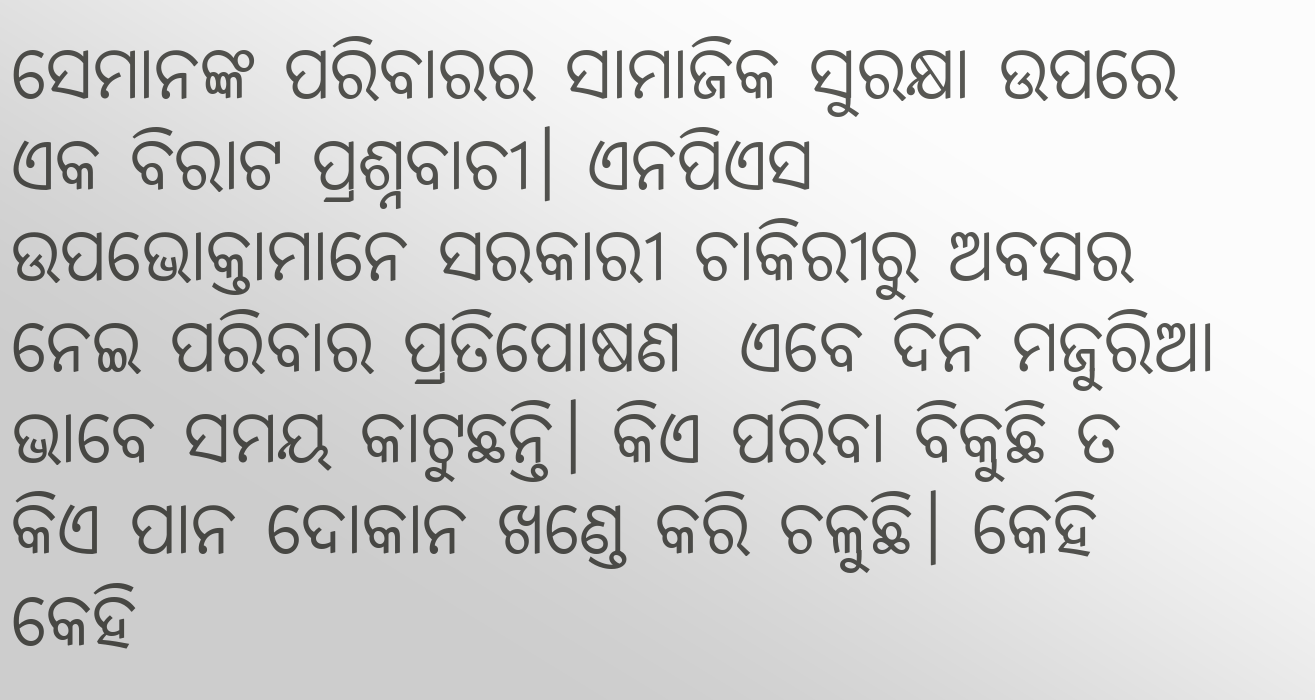ସେମାନଙ୍କ ପରିବାରର ସାମାଜିକ ସୁରକ୍ଷା ଉପରେ ଏକ ବିରାଟ ପ୍ରଶ୍ନବାଚୀ। ଏନପିଏସ ଉପଭୋକ୍ତାମାନେ ସରକାରୀ ଚାକିରୀରୁ ଅବସର ନେଇ ପରିବାର ପ୍ରତିପୋଷଣ  ଏବେ ଦିନ ମଜୁରିଆ ଭାବେ ସମୟ କାଟୁଛନ୍ତି। କିଏ ପରିବା ବିକୁଛି ତ କିଏ ପାନ ଦୋକାନ ଖଣ୍ଡେ କରି ଚଳୁଛି। କେହି କେହି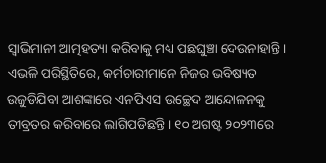ସ୍ୱାଭିମାନୀ ଆତ୍ମହତ୍ୟା କରିବାକୁ ମଧ୍ୟ ପଛଘୁଞ୍ଚା ଦେଉନାହାନ୍ତି। ଏଭଳି ପରିସ୍ଥିତିରେ, କର୍ମଚାରୀମାନେ ନିଜର ଭବିଷ୍ୟତ ଉଜୁଡିଯିବା ଆଶଙ୍କାରେ ଏନପିଏସ ଉଚ୍ଛେଦ ଆନ୍ଦୋଳନକୁ ତୀବ୍ରତର କରିବାରେ ଲାଗିପଡିଛନ୍ତି। ୧୦ ଅଗଷ୍ଟ ୨୦୨୩ରେ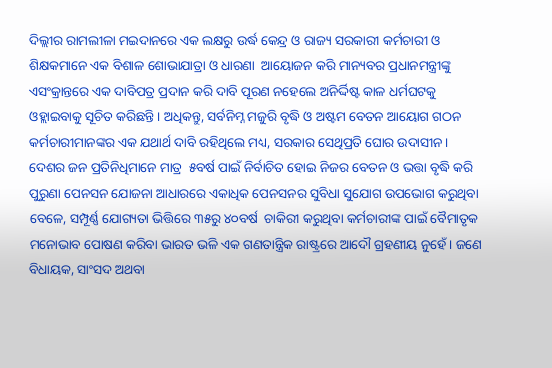ଦିଲ୍ଲୀର ରାମଲୀଳା ମଇଦାନରେ ଏକ ଲକ୍ଷରୁ ଉର୍ଦ୍ଧ କେନ୍ଦ୍ର ଓ ରାଜ୍ୟ ସରକାରୀ କର୍ମଚାରୀ ଓ ଶିକ୍ଷକମାନେ ଏକ ବିଶାଳ ଶୋଭାଯାତ୍ରା ଓ ଧାରଣା  ଆୟୋଜନ କରି ମାନ୍ୟବର ପ୍ରଧାନମନ୍ତ୍ରୀଙ୍କୁ ଏସଂକ୍ରାନ୍ତରେ ଏକ ଦାବିପତ୍ର ପ୍ରଦାନ କରି ଦାବି ପୂରଣ ନହେଲେ ଅନିର୍ଦ୍ଦିଷ୍ଟ କାଳ ଧର୍ମଘଟକୁ ଓହ୍ଲାଇବାକୁ ସୂଚିତ କରିଛନ୍ତି। ଅଧିକନ୍ତୁ, ସର୍ବନିମ୍ନ ମଜୁରି ବୃଦ୍ଧି ଓ ଅଷ୍ଟମ ବେତନ ଆୟୋଗ ଗଠନ କର୍ମଚାରୀମାନଙ୍କର ଏକ ଯଥାର୍ଥ ଦାବି ରହିଥିଲେ ମଧ୍ୟ, ସରକାର ସେଥିପ୍ରତି ଘୋର ଉଦାସୀନ। ଦେଶର ଜନ ପ୍ରତିନିଧିମାନେ ମାତ୍ର  ୫ବର୍ଷ ପାଇଁ ନିର୍ବାଚିତ ହୋଇ ନିଜର ବେତନ ଓ ଭତ୍ତା ବୃଦ୍ଧି କରି ପୁରୁଣା ପେନସନ ଯୋଜନା ଆଧାରରେ ଏକାଧିକ ପେନସନର ସୁବିଧା ସୁଯୋଗ ଉପଭୋଗ କରୁଥିବା ବେଳେ, ସମ୍ପୂର୍ଣ୍ଣ ଯୋଗ୍ୟତା ଭିତ୍ତିରେ ୩୫ରୁ ୪୦ବର୍ଷ  ଚାକିରୀ କରୁଥିବା କର୍ମଚାରୀଙ୍କ ପାଇଁ ବୈମାତୃକ ମନୋଭାବ ପୋଷଣ କରିବା ଭାରତ ଭଳି ଏକ ଗଣତାନ୍ତ୍ରିକ ରାଷ୍ଟ୍ରରେ ଆଦୌ ଗ୍ରହଣୀୟ ନୁହେଁ। ଜଣେ ବିଧାୟକ, ସାଂସଦ ଅଥବା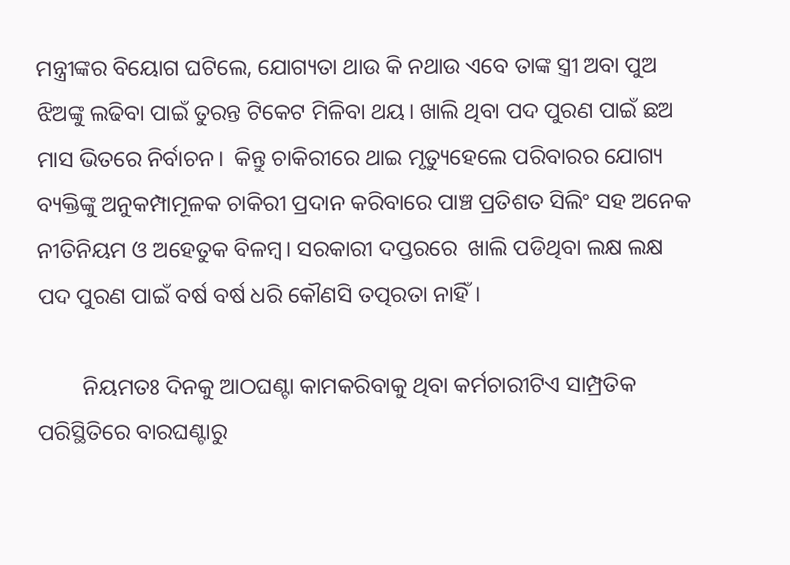ମନ୍ତ୍ରୀଙ୍କର ବିୟୋଗ ଘଟିଲେ, ଯୋଗ୍ୟତା ଥାଉ କି ନଥାଉ ଏବେ ତାଙ୍କ ସ୍ତ୍ରୀ ଅବା ପୁଅ ଝିଅଙ୍କୁ ଲଢିବା ପାଇଁ ତୁରନ୍ତ ଟିକେଟ ମିଳିବା ଥୟ। ଖାଲି ଥିବା ପଦ ପୁରଣ ପାଇଁ ଛଅ ମାସ ଭିତରେ ନିର୍ବାଚନ।  କିନ୍ତୁ ଚାକିରୀରେ ଥାଇ ମୃତ୍ୟୁହେଲେ ପରିବାରର ଯୋଗ୍ୟ ବ୍ୟକ୍ତିଙ୍କୁ ଅନୁକମ୍ପାମୂଳକ ଚାକିରୀ ପ୍ରଦାନ କରିବାରେ ପାଞ୍ଚ ପ୍ରତିଶତ ସିଲିଂ ସହ ଅନେକ ନୀତିନିୟମ ଓ ଅହେତୁକ ବିଳମ୍ବ। ସରକାରୀ ଦପ୍ତରରେ  ଖାଲି ପଡିଥିବା ଲକ୍ଷ ଲକ୍ଷ ପଦ ପୁରଣ ପାଇଁ ବର୍ଷ ବର୍ଷ ଧରି କୌଣସି ତତ୍ପରତା ନାହିଁ।

        ନିୟମତଃ ଦିନକୁ ଆଠଘଣ୍ଟା କାମକରିବାକୁ ଥିବା କର୍ମଚାରୀଟିଏ ସାମ୍ପ୍ରତିକ ପରିସ୍ଥିତିରେ ବାରଘଣ୍ଟାରୁ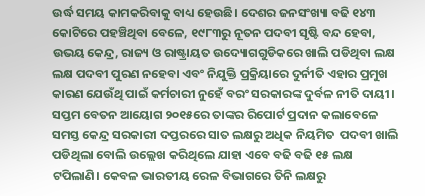ଉର୍ଦ୍ଧ ସମୟ କାମକରିବାକୁ ବାଧ୍ୟ ହେଉଛି। ଦେଶର ଜନସଂଖ୍ୟା ବଢି ୧୪୩ କୋଟିରେ ପହଞ୍ଚିଥିବା ବେଳେ, ୧୯୮୩ରୁ ନୂତନ ପଦବୀ ସୃଷ୍ଟି ବନ୍ଦ ହେବା, ଉଭୟ କେନ୍ଦ୍ର, ରାଜ୍ୟ ଓ ରାଷ୍ଟ୍ରାୟତ ଉଦ୍ୟୋଗଗୁଡିକରେ ଖାଲି ପଡିଥିବା ଲକ୍ଷ ଲକ୍ଷ ପଦବୀ ପୁରଣ ନହେବା ଏବଂ ନିଯୁକ୍ତି ପ୍ରକ୍ରିୟାରେ ଦୁର୍ନୀତି ଏହାର ପ୍ରମୁଖ କାରଣ ଯେଉଁଥି ପାଇଁ କର୍ମଚାରୀ ନୁହେଁ ବରଂ ସରକାରଙ୍କ ଦୁର୍ବଳ ନୀତି ଦାୟୀ। ସପ୍ତମ ବେତନ ଆୟୋଗ ୨୦୧୫ରେ ତାଙ୍କର ରିପୋର୍ଟ ପ୍ରଦାନ କଲାବେଳେ ସମସ୍ତ କେନ୍ଦ୍ର ସରକାରୀ ଦପ୍ତରରେ ସାତ ଲକ୍ଷରୁ ଅଧିକ ନିୟମିତ  ପଦବୀ ଖାଲି ପଡିଥିଲା ବୋଲି ଉଲ୍ଲେଖ କରିଥିଲେ ଯାହା ଏବେ ବଢି ବଢି ୧୫ ଲକ୍ଷ ଟପିଲାଣି। କେବଳ ଭାରତୀୟ ରେଳ ବିଭାଗରେ ତିନି ଲକ୍ଷରୁ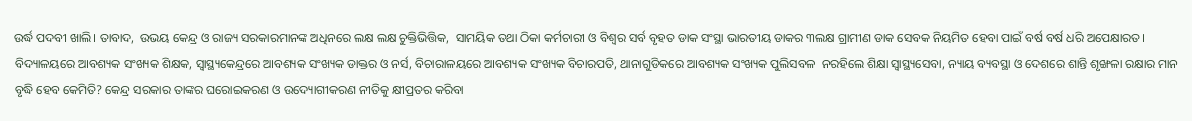ଉର୍ଦ୍ଧ ପଦବୀ ଖାଲି। ତାବାଦ,  ଉଭୟ କେନ୍ଦ୍ର ଓ ରାଜ୍ୟ ସରକାରମାନଙ୍କ ଅଧିନରେ ଲକ୍ଷ ଲକ୍ଷ ଚୁକ୍ତିଭିତ୍ତିକ,  ସାମୟିକ ତଥା ଠିକା କର୍ମଚାରୀ ଓ ବିଶ୍ୱର ସର୍ବ ବୃହତ ଡାକ ସଂସ୍ଥା ଭାରତୀୟ ଡାକର ୩ଲକ୍ଷ ଗ୍ରାମୀଣ ଡାକ ସେବକ ନିୟମିତ ହେବା ପାଇଁ ବର୍ଷ ବର୍ଷ ଧରି ଅପେକ୍ଷାରତ। ବିଦ୍ୟାଳୟରେ ଆବଶ୍ୟକ ସଂଖ୍ୟକ ଶିକ୍ଷକ, ସ୍ୱାସ୍ଥ୍ୟକେନ୍ଦ୍ରରେ ଆବଶ୍ୟକ ସଂଖ୍ୟକ ଡାକ୍ତର ଓ ନର୍ସ, ବିଚାରାଳୟରେ ଆବଶ୍ୟକ ସଂଖ୍ୟକ ବିଚାରପତି, ଥାନାଗୁଡିକରେ ଆବଶ୍ୟକ ସଂଖ୍ୟକ ପୁଲିସବଳ  ନରହିଲେ ଶିକ୍ଷା ସ୍ୱାସ୍ଥ୍ୟସେବା, ନ୍ୟାୟ ବ୍ୟବସ୍ଥା ଓ ଦେଶରେ ଶାନ୍ତି ଶୃଙ୍ଖଳା ରକ୍ଷାର ମାନ ବୃଦ୍ଧି ହେବ କେମିତି? କେନ୍ଦ୍ର ସରକାର ତାଙ୍କର ଘରୋଇକରଣ ଓ ଉଦ୍ୟୋଗୀକରଣ ନୀତିକୁ କ୍ଷୀପ୍ରତର କରିବା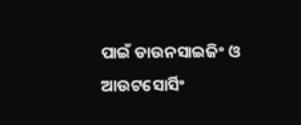ପାଇଁ ଡାଉନସାଇଜିଂ ଓ ଆଉଟସୋର୍ସିଂ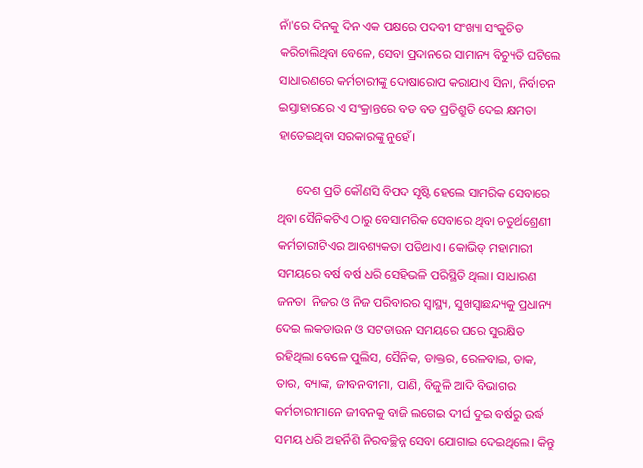ନାଁ'ରେ ଦିନକୁ ଦିନ ଏକ ପକ୍ଷରେ ପଦବୀ ସଂଖ୍ୟା ସଂକୁଚିତ କରିଚାଲିଥିବା ବେଳେ, ସେବା ପ୍ରଦାନରେ ସାମାନ୍ୟ ବିଚ୍ୟୁତି ଘଟିଲେ ସାଧାରଣରେ କର୍ମଚାରୀଙ୍କୁ ଦୋଷାରୋପ କରାଯାଏ ସିନା, ନିର୍ବାଚନ ଇସ୍ତାହାରରେ ଏ ସଂକ୍ରାନ୍ତରେ ବଡ ବଡ ପ୍ରତିଶ୍ରୁତି ଦେଇ କ୍ଷମତା ହାତେଇଥିବା ସରକାରଙ୍କୁ ନୁହେଁ।

      ଦେଶ ପ୍ରତି କୌଣସି ବିପଦ ସୃଷ୍ଟି ହେଲେ ସାମରିକ ସେବାରେ ଥିବା ସୈନିକଟିଏ ଠାରୁ ବେସାମରିକ ସେବାରେ ଥିବା ଚତୁର୍ଥଶ୍ରେଣୀ କର୍ମଚାରୀଟିଏର ଆବଶ୍ୟକତା ପଡିଥାଏ। କୋଭିଡ୍ ମହାମାରୀ ସମୟରେ ବର୍ଷ ବର୍ଷ ଧରି ସେହିଭଳି ପରିସ୍ଥିତି ଥିଲା। ସାଧାରଣ ଜନତା  ନିଜର ଓ ନିଜ ପରିବାରର ସ୍ୱାସ୍ଥ୍ୟ, ସୁଖସ୍ୱାଛନ୍ଦ୍ୟକୁ ପ୍ରଧାନ୍ୟ ଦେଇ ଲକଡାଉନ ଓ ସଟଡାଉନ ସମୟରେ ଘରେ ସୁରକ୍ଷିତ ରହିଥିଲା ବେଳେ ପୁଲିସ, ସୈନିକ, ଡାକ୍ତର, ରେଳବାଇ, ଡାକ, ତାର, ବ୍ୟାଙ୍କ, ଜୀବନବୀମା, ପାଣି, ବିଜୁଳି ଆଦି ବିଭାଗର କର୍ମଚାରୀମାନେ ଜୀବନକୁ ବାଜି ଲଗେଇ ଦୀର୍ଘ ଦୁଇ ବର୍ଷରୁ ଉର୍ଦ୍ଧ ସମୟ ଧରି ଅହର୍ନିଶି ନିରବଚ୍ଛିନ୍ନ ସେବା ଯୋଗାଇ ଦେଇଥିଲେ। କିନ୍ତୁ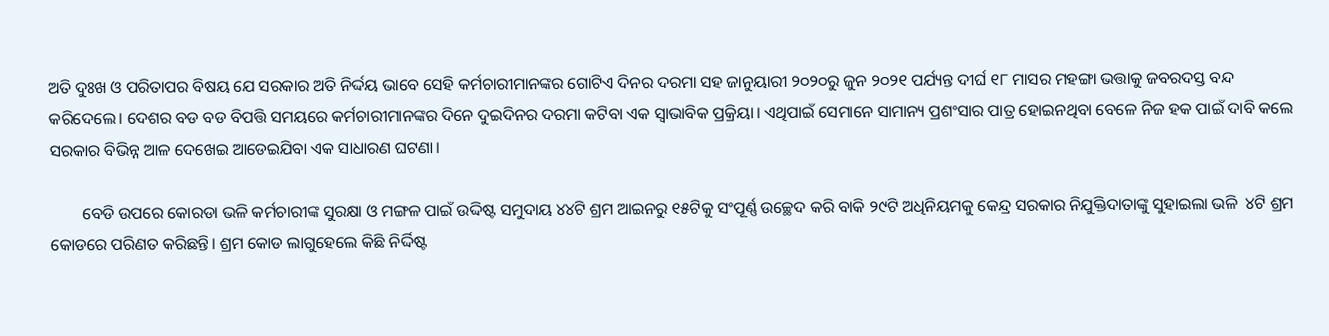ଅତି ଦୁଃଖ ଓ ପରିତାପର ବିଷୟ ଯେ ସରକାର ଅତି ନିର୍ଦ୍ଦୟ ଭାବେ ସେହି କର୍ମଚାରୀମାନଙ୍କର ଗୋଟିଏ ଦିନର ଦରମା ସହ ଜାନୁୟାରୀ ୨୦୨୦ରୁ ଜୁନ ୨୦୨୧ ପର୍ଯ୍ୟନ୍ତ ଦୀର୍ଘ ୧୮ ମାସର ମହଙ୍ଗା ଭତ୍ତାକୁ ଜବରଦସ୍ତ ବନ୍ଦ କରିଦେଲେ। ଦେଶର ବଡ ବଡ ବିପତ୍ତି ସମୟରେ କର୍ମଚାରୀମାନଙ୍କର ଦିନେ ଦୁଇଦିନର ଦରମା କଟିବା ଏକ ସ୍ୱାଭାବିକ ପ୍ରକ୍ରିୟା। ଏଥିପାଇଁ ସେମାନେ ସାମାନ୍ୟ ପ୍ରଶଂସାର ପାତ୍ର ହୋଇନଥିବା ବେଳେ ନିଜ ହକ ପାଇଁ ଦାବି କଲେ ସରକାର ବିଭିନ୍ନ ଆଳ ଦେଖେଇ ଆଡେଇଯିବା ଏକ ସାଧାରଣ ଘଟଣା।

        ବେଡି ଉପରେ କୋରଡା ଭଳି କର୍ମଚାରୀଙ୍କ ସୁରକ୍ଷା ଓ ମଙ୍ଗଳ ପାଇଁ ଉଦ୍ଦିଷ୍ଟ ସମୁଦାୟ ୪୪ଟି ଶ୍ରମ ଆଇନରୁ ୧୫ଟିକୁ ସଂପୂର୍ଣ୍ଣ ଉଚ୍ଛେଦ କରି ବାକି ୨୯ଟି ଅଧିନିୟମକୁ କେନ୍ଦ୍ର ସରକାର ନିଯୁକ୍ତିଦାତାଙ୍କୁ ସୁହାଇଲା ଭଳି  ୪ଟି ଶ୍ରମ କୋଡରେ ପରିଣତ କରିଛନ୍ତି। ଶ୍ରମ କୋଡ ଲାଗୁହେଲେ କିଛି ନିର୍ଦ୍ଦିଷ୍ଟ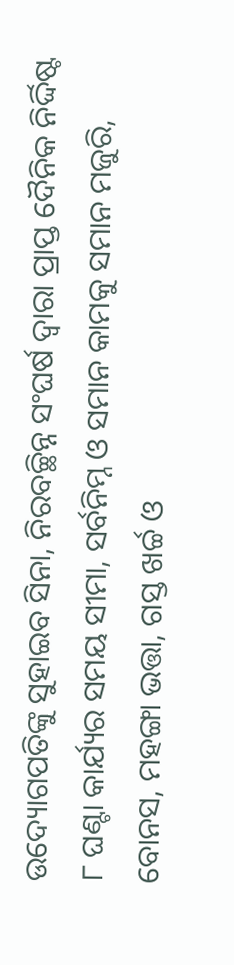ଉଦ୍ୟୋଗପତିଙ୍କୁ ସୁହାଇବ ସିନା, ନିରବଚ୍ଛିନ୍ନ ସଂଘର୍ଷ ଦ୍ୱାରା ପ୍ରାପ୍ତ ଦୈନିକ ନିର୍ଦ୍ଦିଷ୍ଟ ୮ ଘଣ୍ଟା କାର୍ଯ୍ୟର ସମୟ ସୀମା, ସର୍ବନିମ୍ନ ଓ ସମାନ କାମକୁ ସମାନ ମଜୁରି, ବୋନସ, ମହଙ୍ଗା ଭତ୍ତା, ଗସ୍ତ ଖର୍ଚ୍ଚ ଓ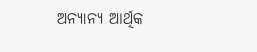ଅନ୍ୟାନ୍ୟ ଆର୍ଥିକ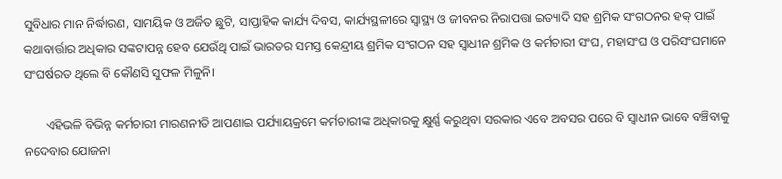ସୁବିଧାର ମାନ ନିର୍ଦ୍ଧାରଣ, ସାମୟିକ ଓ ଅର୍ଜିତ ଛୁଟି, ସାପ୍ତାହିକ କାର୍ଯ୍ୟ ଦିବସ, କାର୍ଯ୍ୟସ୍ଥଳୀରେ ସ୍ୱାସ୍ଥ୍ୟ ଓ ଜୀବନର ନିରାପତ୍ତା ଇତ୍ୟାଦି ସହ ଶ୍ରମିକ ସଂଗଠନର ହକ୍ ପାଇଁ କଥାବାର୍ତ୍ତାର ଅଧିକାର ସଙ୍କଟାପନ୍ନ ହେବ ଯେଉଁଥି ପାଇଁ ଭାରତର ସମସ୍ତ କେନ୍ଦ୍ରୀୟ ଶ୍ରମିକ ସଂଗଠନ ସହ ସ୍ୱାଧୀନ ଶ୍ରମିକ ଓ କର୍ମଚାରୀ ସଂଘ, ମହାସଂଘ ଓ ପରିସଂଘମାନେ ସଂଘର୍ଷରତ ଥିଲେ ବି କୌଣସି ସୁଫଳ ମିଳୁନି।

       ଏହିଭଳି ବିଭିନ୍ନ କର୍ମଚାରୀ ମାରଣନୀତି ଆପଣାଇ ପର୍ଯ୍ୟାୟକ୍ରମେ କର୍ମଚାରୀଙ୍କ ଅଧିକାରକୁ କ୍ଷୁର୍ଣ୍ଣ କରୁଥିବା ସରକାର ଏବେ ଅବସର ପରେ ବି ସ୍ୱାଧୀନ ଭାବେ ବଞ୍ଚିବାକୁ ନଦେବାର ଯୋଜନା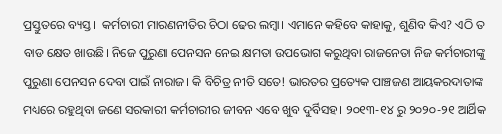ପ୍ରସ୍ତୁତରେ ବ୍ୟସ୍ତ।  କର୍ମଚାରୀ ମାରଣନୀତିର ଚିଠା ଢେର ଲମ୍ବା। ଏମାନେ କହିବେ କାହାକୁ, ଶୁଣିବ କିଏ? ଏଠି ତ ବାଡ କ୍ଷେତ ଖାଉଛି। ନିଜେ ପୁରୁଣା ପେନସନ ନେଇ କ୍ଷମତା ଉପଭୋଗ କରୁଥିବା ରାଜନେତା ନିଜ କର୍ମଚାରୀଙ୍କୁ ପୁରୁଣା ପେନସନ ଦେବା ପାଇଁ ନାରାଜ। କି ବିଚିତ୍ର ନୀତି ସତେ! ଭାରତର ପ୍ରତ୍ୟେକ ପାଞ୍ଚଜଣ ଆୟକରଦାତାଙ୍କ ମଧ୍ୟରେ ରହୁଥିବା ଜଣେ ସରକାରୀ କର୍ମଚାରୀର ଜୀବନ ଏବେ ଖୁବ ଦୁର୍ବିସହ। ୨୦୧୩-୧୪ ରୁ ୨୦୨୦-୨୧ ଆର୍ଥିକ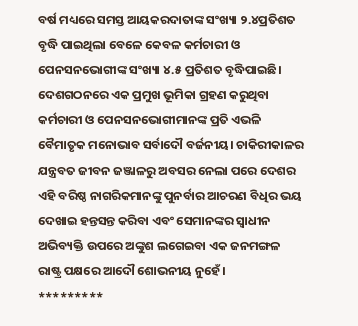ବର୍ଷ ମଧ୍ୟରେ ସମସ୍ତ ଆୟକରଦାତାଙ୍କ ସଂଖ୍ୟା ୨.୪ପ୍ରତିଶତ ବୃଦ୍ଧି ପାଇଥିଲା ବେଳେ କେବଳ କର୍ମଚାରୀ ଓ ପେନସନଭୋଗୀଙ୍କ ସଂଖ୍ୟା ୪.୫ ପ୍ରତିଶତ ବୃଦ୍ଧିପାଇଛି। ଦେଶଗଠନରେ ଏକ ପ୍ରମୁଖ ଭୂମିକା ଗ୍ରହଣ କରୁଥିବା କର୍ମଚାରୀ ଓ ପେନସନଭୋଗୀମାନଙ୍କ ପ୍ରତି ଏଭଳି ବୈମାତୃକ ମନୋଭାବ ସର୍ବାଦୌ ବର୍ଜନୀୟ। ଚାକିରୀକାଳର ଯନ୍ତ୍ରବତ ଜୀବନ ଜଞ୍ଜାଳରୁ ଅବସର ନେଲା ପରେ ଦେଶର ଏହି ବରିଷ୍ଠ ନାଗରିକମାନଙ୍କୁ ପୁନର୍ବାର ଆଚରଣ ବିଧିର ଭୟ ଦେଖାଇ ହନ୍ତସନ୍ତ କରିବା ଏବଂ ସେମାନଙ୍କର ସ୍ୱାଧୀନ ଅଭିବ୍ୟକ୍ତି ଉପରେ ଅଙ୍କୁଶ ଲଗେଇବା ଏକ ଜନମଙ୍ଗଳ ରାଷ୍ଟ୍ର ପକ୍ଷରେ ଆଦୌ ଶୋଭନୀୟ ନୁହେଁ।
*********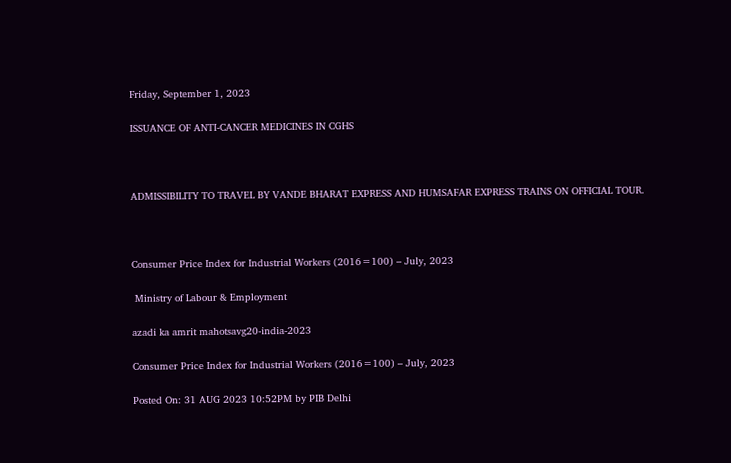Friday, September 1, 2023

ISSUANCE OF ANTI-CANCER MEDICINES IN CGHS



ADMISSIBILITY TO TRAVEL BY VANDE BHARAT EXPRESS AND HUMSAFAR EXPRESS TRAINS ON OFFICIAL TOUR.



Consumer Price Index for Industrial Workers (2016=100) – July, 2023

 Ministry of Labour & Employment

azadi ka amrit mahotsavg20-india-2023

Consumer Price Index for Industrial Workers (2016=100) – July, 2023

Posted On: 31 AUG 2023 10:52PM by PIB Delhi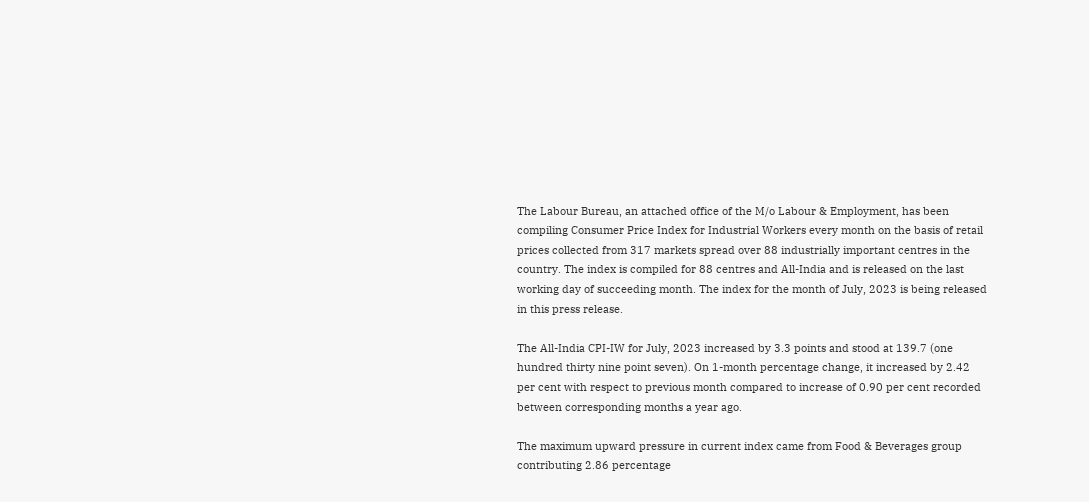The Labour Bureau, an attached office of the M/o Labour & Employment, has been compiling Consumer Price Index for Industrial Workers every month on the basis of retail prices collected from 317 markets spread over 88 industrially important centres in the country. The index is compiled for 88 centres and All-India and is released on the last working day of succeeding month. The index for the month of July, 2023 is being released in this press release.

The All-India CPI-IW for July, 2023 increased by 3.3 points and stood at 139.7 (one hundred thirty nine point seven). On 1-month percentage change, it increased by 2.42 per cent with respect to previous month compared to increase of 0.90 per cent recorded between corresponding months a year ago.

The maximum upward pressure in current index came from Food & Beverages group contributing 2.86 percentage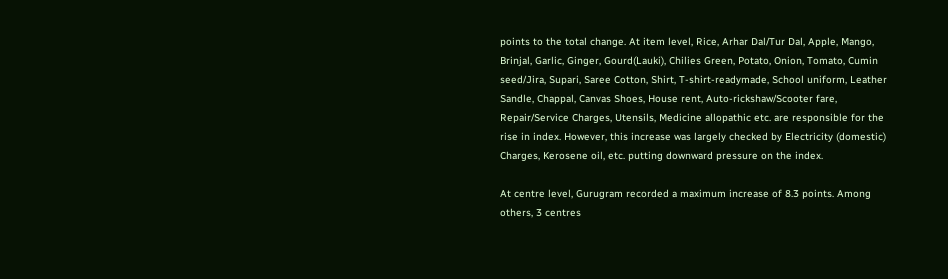points to the total change. At item level, Rice, Arhar Dal/Tur Dal, Apple, Mango, Brinjal, Garlic, Ginger, Gourd(Lauki), Chilies Green, Potato, Onion, Tomato, Cumin seed/Jira, Supari, Saree Cotton, Shirt, T-shirt-readymade, School uniform, Leather Sandle, Chappal, Canvas Shoes, House rent, Auto-rickshaw/Scooter fare, Repair/Service Charges, Utensils, Medicine allopathic etc. are responsible for the rise in index. However, this increase was largely checked by Electricity (domestic) Charges, Kerosene oil, etc. putting downward pressure on the index.

At centre level, Gurugram recorded a maximum increase of 8.3 points. Among others, 3 centres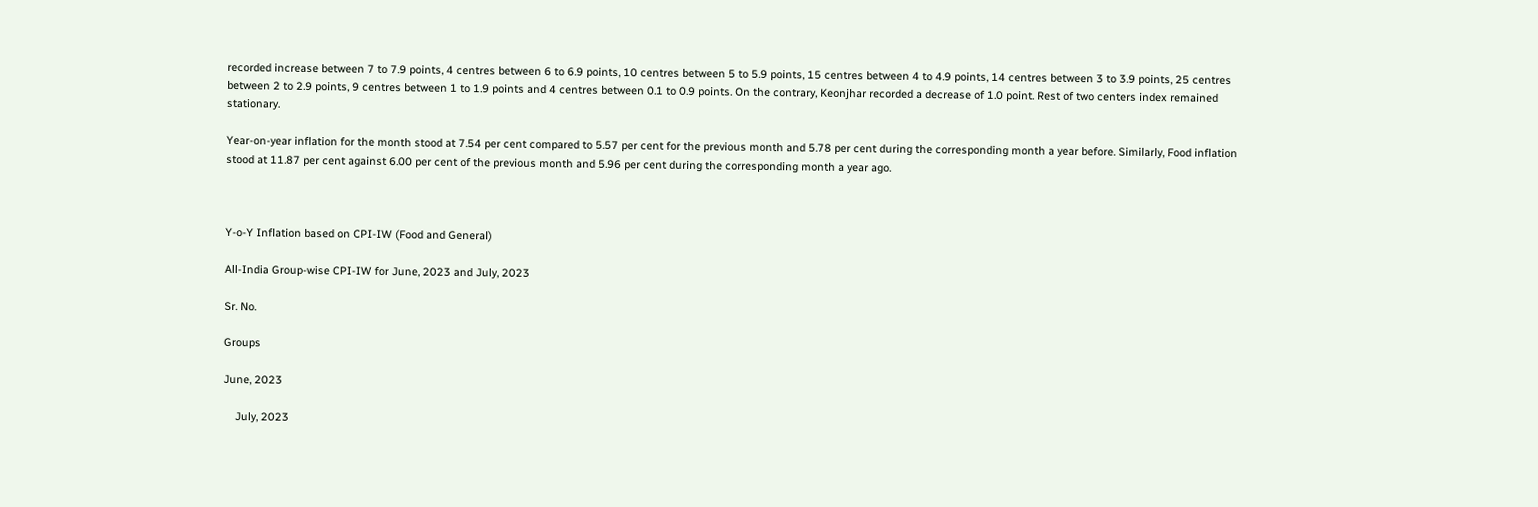recorded increase between 7 to 7.9 points, 4 centres between 6 to 6.9 points, 10 centres between 5 to 5.9 points, 15 centres between 4 to 4.9 points, 14 centres between 3 to 3.9 points, 25 centres between 2 to 2.9 points, 9 centres between 1 to 1.9 points and 4 centres between 0.1 to 0.9 points. On the contrary, Keonjhar recorded a decrease of 1.0 point. Rest of two centers index remained stationary.

Year-on-year inflation for the month stood at 7.54 per cent compared to 5.57 per cent for the previous month and 5.78 per cent during the corresponding month a year before. Similarly, Food inflation stood at 11.87 per cent against 6.00 per cent of the previous month and 5.96 per cent during the corresponding month a year ago.



Y-o-Y Inflation based on CPI-IW (Food and General)

All-India Group-wise CPI-IW for June, 2023 and July, 2023

Sr. No.

Groups

June, 2023

    July, 2023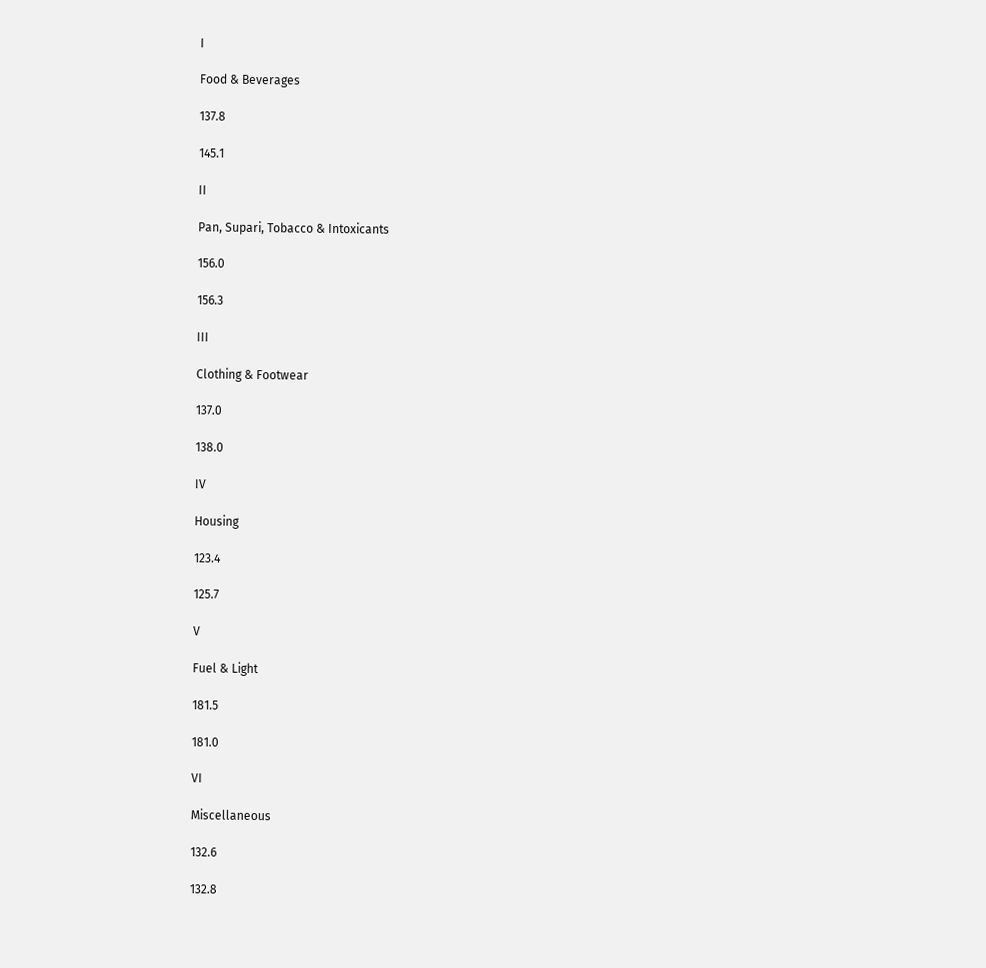I

Food & Beverages

137.8

145.1

II

Pan, Supari, Tobacco & Intoxicants

156.0

156.3

III

Clothing & Footwear

137.0

138.0

IV

Housing

123.4

125.7

V

Fuel & Light

181.5

181.0

VI

Miscellaneous

132.6

132.8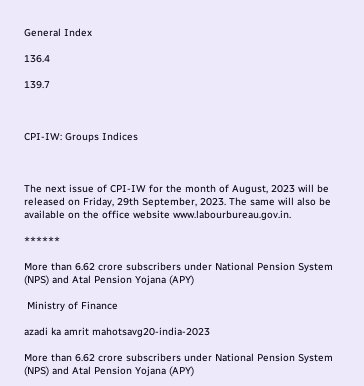General Index

136.4

139.7



CPI-IW: Groups Indices



The next issue of CPI-IW for the month of August, 2023 will be released on Friday, 29th September, 2023. The same will also be available on the office website www.labourbureau.gov.in.

******

More than 6.62 crore subscribers under National Pension System (NPS) and Atal Pension Yojana (APY)

 Ministry of Finance

azadi ka amrit mahotsavg20-india-2023

More than 6.62 crore subscribers under National Pension System (NPS) and Atal Pension Yojana (APY)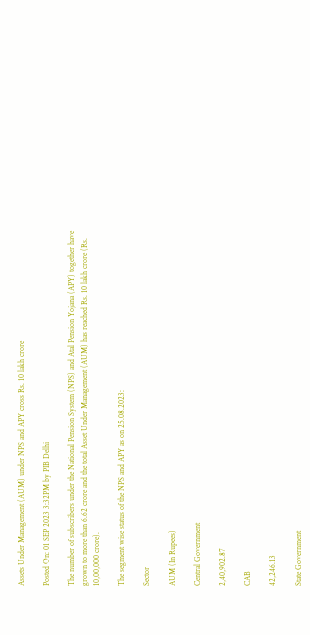Assets Under Management (AUM) under NPS and APY cross Rs. 10 lakh crore

Posted On: 01 SEP 2023 3:32PM by PIB Delhi

The number of subscribers under the National Pension System (NPS) and Atal Pension Yojana (APY) together have grown to more than 6.62 crore and the total Asset Under Management (AUM) has reached Rs. 10 lakh crore (Rs. 10,00,000 crore).

The segment wise status of the NPS and APY as on 25.08.2023:

Sector

AUM (In Rupees)

Central Government

2,40,902.87

CAB

42,246.13

State Government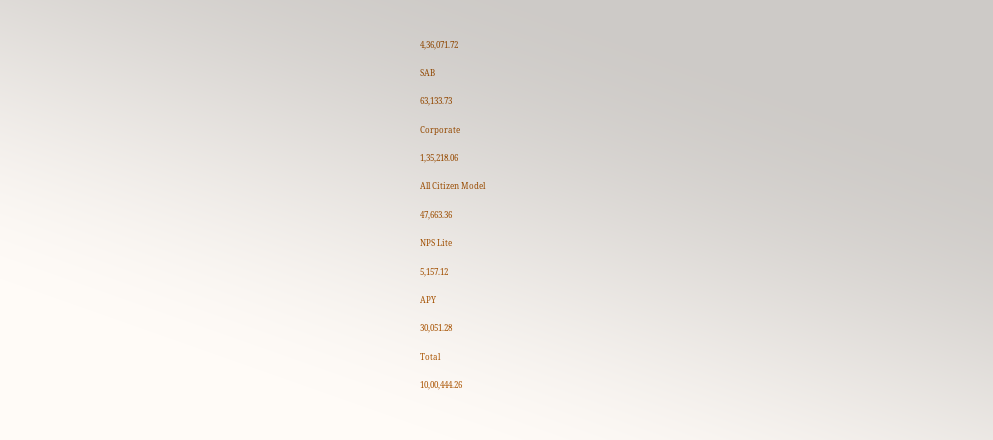4,36,071.72

SAB

63,133.73

Corporate

1,35,218.06

All Citizen Model

47,663.36

NPS Lite

5,157.12

APY

30,051.28

Total

10,00,444.26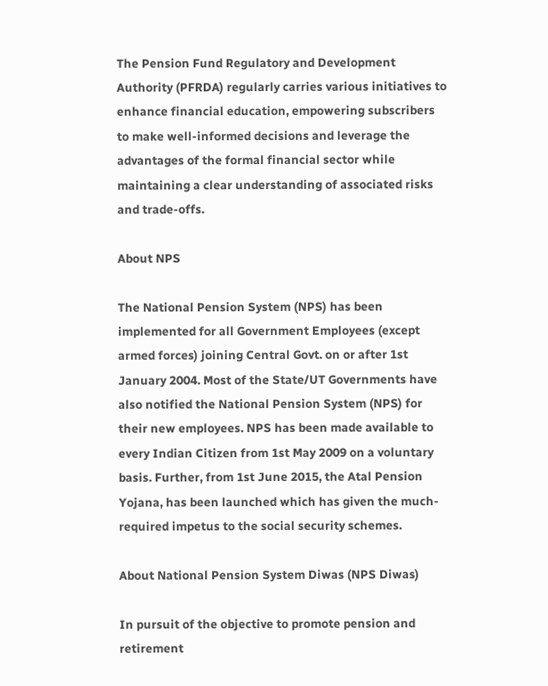The Pension Fund Regulatory and Development Authority (PFRDA) regularly carries various initiatives to enhance financial education, empowering subscribers to make well-informed decisions and leverage the advantages of the formal financial sector while maintaining a clear understanding of associated risks and trade-offs.

About NPS

The National Pension System (NPS) has been implemented for all Government Employees (except armed forces) joining Central Govt. on or after 1st January 2004. Most of the State/UT Governments have also notified the National Pension System (NPS) for their new employees. NPS has been made available to every Indian Citizen from 1st May 2009 on a voluntary basis. Further, from 1st June 2015, the Atal Pension Yojana, has been launched which has given the much-required impetus to the social security schemes.

About National Pension System Diwas (NPS Diwas)

In pursuit of the objective to promote pension and retirement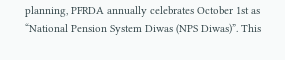planning, PFRDA annually celebrates October 1st as “National Pension System Diwas (NPS Diwas)”. This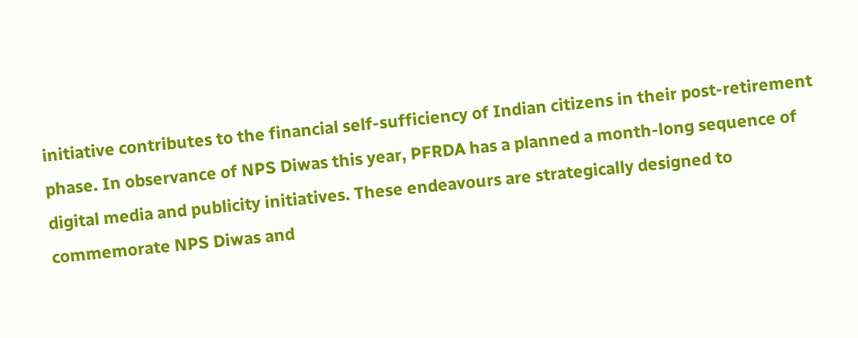initiative contributes to the financial self-sufficiency of Indian citizens in their post-retirement phase. In observance of NPS Diwas this year, PFRDA has a planned a month-long sequence of digital media and publicity initiatives. These endeavours are strategically designed to commemorate NPS Diwas and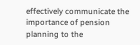effectively communicate the importance of pension planning to the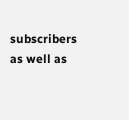subscribers as well as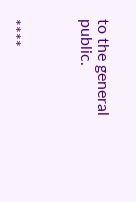to the general public.



****